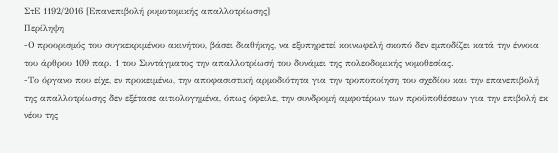ΣτΕ 1192/2016 [Επανεπιβολή ρυμοτομικής απαλλοτρίωσης]
Περίληψη
-Ο προορισμός του συγκεκριμένου ακινήτου, βάσει διαθήκης, να εξυπηρετεί κοινωφελή σκοπό δεν εμποδίζει κατά την έννοια του άρθρου 109 παρ. 1 του Συντάγματος την απαλλοτρίωσή του δυνάμει της πολεοδομικής νομοθεσίας.
-Το όργανο που είχε, εν προκειμένω, την αποφασιστική αρμοδιότητα για την τροποποίηση του σχεδίου και την επανεπιβολή της απαλλοτρίωσης δεν εξέτασε αιτιολογημένα, όπως όφειλε, την συνδρομή αμφοτέρων των προϋποθέσεων για την επιβολή εκ νέου της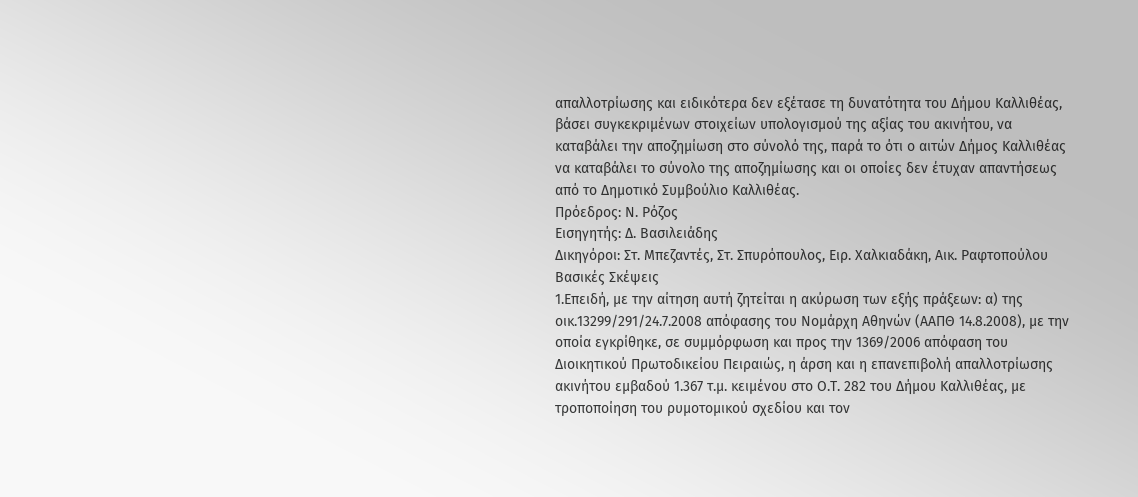απαλλοτρίωσης και ειδικότερα δεν εξέτασε τη δυνατότητα του Δήμου Καλλιθέας, βάσει συγκεκριμένων στοιχείων υπολογισμού της αξίας του ακινήτου, να καταβάλει την αποζημίωση στο σύνολό της, παρά το ότι ο αιτών Δήμος Καλλιθέας να καταβάλει το σύνολο της αποζημίωσης και οι οποίες δεν έτυχαν απαντήσεως από το Δημοτικό Συμβούλιο Καλλιθέας.
Πρόεδρος: Ν. Ρόζος
Εισηγητής: Δ. Βασιλειάδης
Δικηγόροι: Στ. Μπεζαντές, Στ. Σπυρόπουλος, Ειρ. Χαλκιαδάκη, Αικ. Ραφτοπούλου
Βασικές Σκέψεις
1.Επειδή, με την αίτηση αυτή ζητείται η ακύρωση των εξής πράξεων: α) της οικ.13299/291/24.7.2008 απόφασης του Νομάρχη Αθηνών (ΑΑΠΘ 14.8.2008), με την οποία εγκρίθηκε, σε συμμόρφωση και προς την 1369/2006 απόφαση του Διοικητικού Πρωτοδικείου Πειραιώς, η άρση και η επανεπιβολή απαλλοτρίωσης ακινήτου εμβαδού 1.367 τ.μ. κειμένου στο Ο.Τ. 282 του Δήμου Καλλιθέας, με τροποποίηση του ρυμοτομικού σχεδίου και τον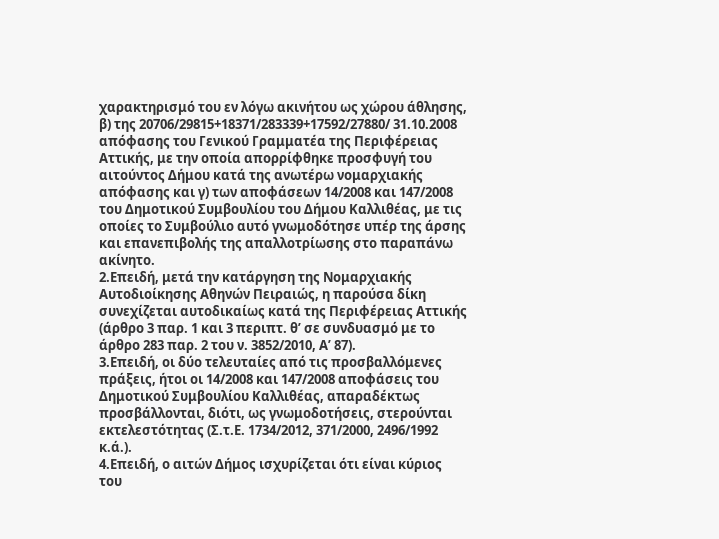χαρακτηρισμό του εν λόγω ακινήτου ως χώρου άθλησης, β) της 20706/29815+18371/283339+17592/27880/ 31.10.2008 απόφασης του Γενικού Γραμματέα της Περιφέρειας Αττικής, με την οποία απορρίφθηκε προσφυγή του αιτούντος Δήμου κατά της ανωτέρω νομαρχιακής απόφασης και γ) των αποφάσεων 14/2008 και 147/2008 του Δημοτικού Συμβουλίου του Δήμου Καλλιθέας, με τις οποίες το Συμβούλιο αυτό γνωμοδότησε υπέρ της άρσης και επανεπιβολής της απαλλοτρίωσης στο παραπάνω ακίνητο.
2.Επειδή, μετά την κατάργηση της Νομαρχιακής Αυτοδιοίκησης Αθηνών Πειραιώς, η παρούσα δίκη συνεχίζεται αυτοδικαίως κατά της Περιφέρειας Αττικής (άρθρο 3 παρ. 1 και 3 περιπτ. θ’ σε συνδυασμό με το άρθρο 283 παρ. 2 του ν. 3852/2010, Α’ 87).
3.Επειδή, οι δύο τελευταίες από τις προσβαλλόμενες πράξεις, ήτοι οι 14/2008 και 147/2008 αποφάσεις του Δημοτικού Συμβουλίου Καλλιθέας, απαραδέκτως προσβάλλονται, διότι, ως γνωμοδοτήσεις, στερούνται εκτελεστότητας (Σ.τ.Ε. 1734/2012, 371/2000, 2496/1992 κ.ά.).
4.Επειδή, ο αιτών Δήμος ισχυρίζεται ότι είναι κύριος του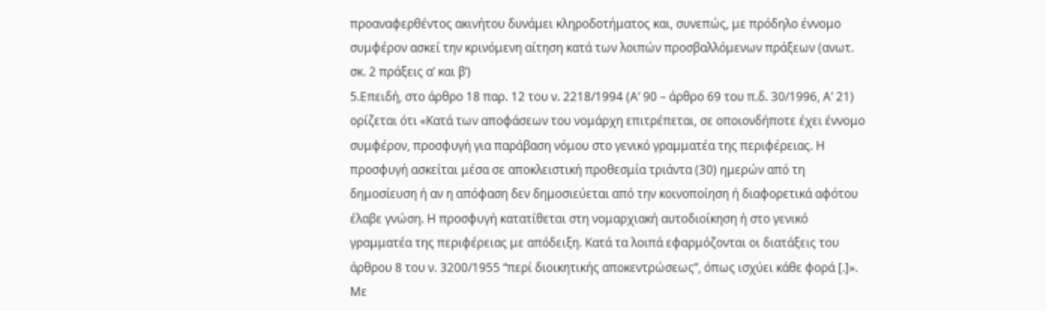προαναφερθέντος ακινήτου δυνάμει κληροδοτήματος και, συνεπώς, με πρόδηλο έννομο συμφέρον ασκεί την κρινόμενη αίτηση κατά των λοιπών προσβαλλόμενων πράξεων (ανωτ. σκ. 2 πράξεις α’ και β’)
5.Επειδή, στο άρθρο 18 παρ. 12 του ν. 2218/1994 (Α’ 90 – άρθρο 69 του π.δ. 30/1996, Α’ 21) ορίζεται ότι «Κατά των αποφάσεων του νομάρχη επιτρέπεται, σε οποιονδήποτε έχει έννομο συμφέρον, προσφυγή για παράβαση νόμου στο γενικό γραμματέα της περιφέρειας. Η προσφυγή ασκείται μέσα σε αποκλειστική προθεσμία τριάντα (30) ημερών από τη δημοσίευση ή αν η απόφαση δεν δημοσιεύεται από την κοινοποίηση ή διαφορετικά αφότου έλαβε γνώση. Η προσφυγή κατατίθεται στη νομαρχιακή αυτοδιοίκηση ή στο γενικό γραμματέα της περιφέρειας με απόδειξη. Κατά τα λοιπά εφαρμόζονται οι διατάξεις του άρθρου 8 του ν. 3200/1955 “περί διοικητικής αποκεντρώσεως”, όπως ισχύει κάθε φορά [.]». Με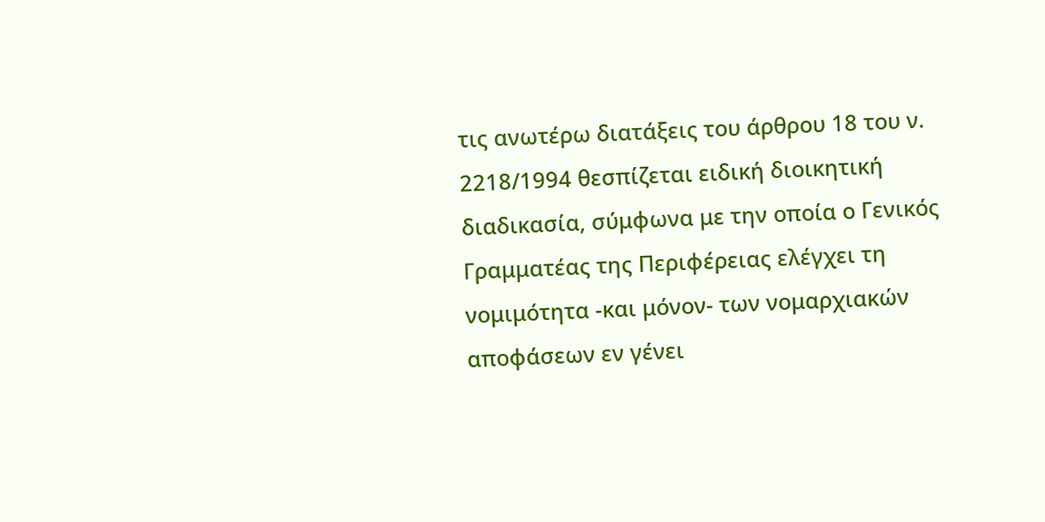τις ανωτέρω διατάξεις του άρθρου 18 του ν. 2218/1994 θεσπίζεται ειδική διοικητική διαδικασία, σύμφωνα με την οποία ο Γενικός Γραμματέας της Περιφέρειας ελέγχει τη νομιμότητα -και μόνον- των νομαρχιακών αποφάσεων εν γένει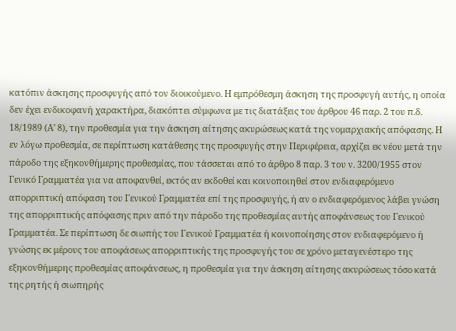κατόπιν άσκησης προσφυγής από τον διοικούμενο. Η εμπρόθεσμη άσκηση της προσφυγή αυτής, η οποία δεν έχει ενδικοφανή χαρακτήρα, διακόπτει σύμφωνα με τις διατάξεις του άρθρου 46 παρ. 2 του π.δ. 18/1989 (Α’ 8), την προθεσμία για την άσκηση αίτησης ακυρώσεως κατά της νομαρχιακής απόφασης. Η εν λόγω προθεσμία, σε περίπτωση κατάθεσης της προσφυγής στην Περιφέρεια, αρχίζει εκ νέου μετά την πάροδο της εξηκονθήμερης προθεσμίας, που τάσσεται από το άρθρο 8 παρ. 3 του ν. 3200/1955 στον Γενικό Γραμματέα για να αποφανθεί, εκτός αν εκδοθεί και κοινοποιηθεί στον ενδιαφερόμενο απορριπτική απόφαση του Γενικού Γραμματέα επί της προσφυγής, ή αν ο ενδιαφερόμενος λάβει γνώση της απορριπτικής απόφασης πριν από την πάροδο της προθεσμίας αυτής αποφάνσεως του Γενικού Γραμματέα. Σε περίπτωση δε σιωπής του Γενικού Γραμματέα ή κοινοποίησης στον ενδιαφερόμενο ή γνώσης εκ μέρους του αποφάσεως απορριπτικής της προσφυγής του σε χρόνο μεταγενέστερο της εξηκονθήμερης προθεσμίας αποφάνσεως, η προθεσμία για την άσκηση αίτησης ακυρώσεως τόσο κατά της ρητής ή σιωπηρής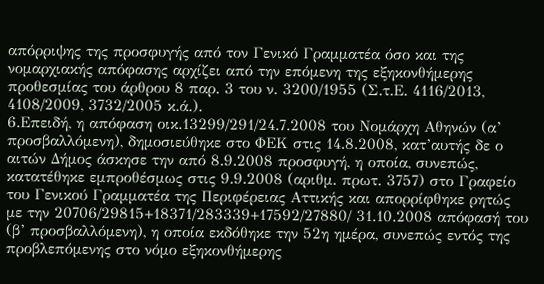απόρριψης της προσφυγής από τον Γενικό Γραμματέα όσο και της νομαρχιακής απόφασης αρχίζει από την επόμενη της εξηκονθήμερης προθεσμίας του άρθρου 8 παρ. 3 του ν. 3200/1955 (Σ.τ.Ε. 4116/2013, 4108/2009, 3732/2005 κ.ά.).
6.Επειδή, η απόφαση οικ.13299/291/24.7.2008 του Νομάρχη Αθηνών (α’ προσβαλλόμενη), δημοσιεύθηκε στο ΦΕΚ στις 14.8.2008, κατ’αυτής δε ο αιτών Δήμος άσκησε την από 8.9.2008 προσφυγή, η οποία, συνεπώς, κατατέθηκε εμπροθέσμως στις 9.9.2008 (αριθμ. πρωτ. 3757) στο Γραφείο του Γενικού Γραμματέα της Περιφέρειας Αττικής και απορρίφθηκε ρητώς με την 20706/29815+18371/283339+17592/27880/ 31.10.2008 απόφασή του (β’ προσβαλλόμενη), η οποία εκδόθηκε την 52η ημέρα, συνεπώς εντός της προβλεπόμενης στο νόμο εξηκονθήμερης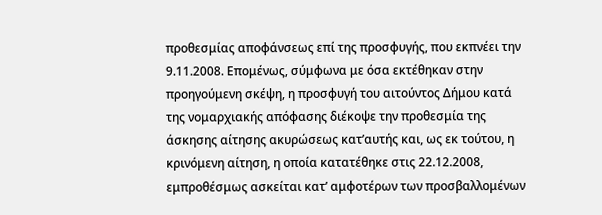προθεσμίας αποφάνσεως επί της προσφυγής, που εκπνέει την 9.11.2008. Επομένως, σύμφωνα με όσα εκτέθηκαν στην προηγούμενη σκέψη, η προσφυγή του αιτούντος Δήμου κατά της νομαρχιακής απόφασης διέκοψε την προθεσμία της άσκησης αίτησης ακυρώσεως κατ’αυτής και, ως εκ τούτου, η κρινόμενη αίτηση, η οποία κατατέθηκε στις 22.12.2008, εμπροθέσμως ασκείται κατ’ αμφοτέρων των προσβαλλομένων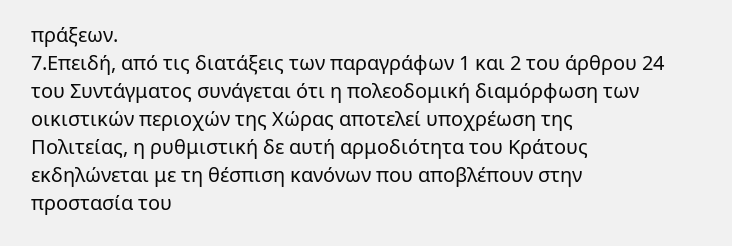πράξεων.
7.Επειδή, από τις διατάξεις των παραγράφων 1 και 2 του άρθρου 24 του Συντάγματος συνάγεται ότι η πολεοδομική διαμόρφωση των οικιστικών περιοχών της Χώρας αποτελεί υποχρέωση της Πολιτείας, η ρυθμιστική δε αυτή αρμοδιότητα του Κράτους εκδηλώνεται με τη θέσπιση κανόνων που αποβλέπουν στην προστασία του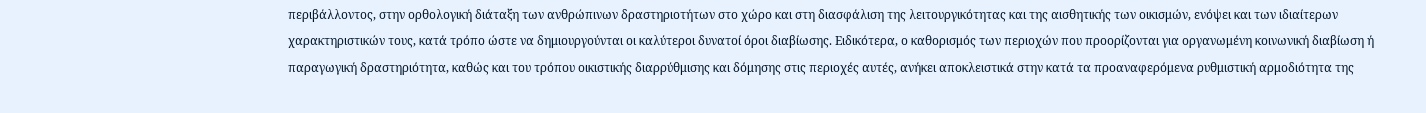περιβάλλοντος, στην ορθολογική διάταξη των ανθρώπινων δραστηριοτήτων στο χώρο και στη διασφάλιση της λειτουργικότητας και της αισθητικής των οικισμών, ενόψει και των ιδιαίτερων χαρακτηριστικών τους, κατά τρόπο ώστε να δημιουργούνται οι καλύτεροι δυνατοί όροι διαβίωσης. Ειδικότερα, ο καθορισμός των περιοχών που προορίζονται για οργανωμένη κοινωνική διαβίωση ή παραγωγική δραστηριότητα, καθώς και του τρόπου οικιστικής διαρρύθμισης και δόμησης στις περιοχές αυτές, ανήκει αποκλειστικά στην κατά τα προαναφερόμενα ρυθμιστική αρμοδιότητα της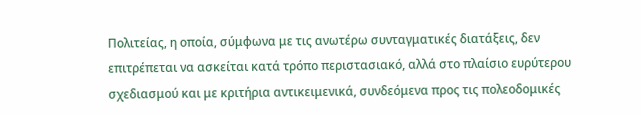Πολιτείας, η οποία, σύμφωνα με τις ανωτέρω συνταγματικές διατάξεις, δεν επιτρέπεται να ασκείται κατά τρόπο περιστασιακό, αλλά στο πλαίσιο ευρύτερου σχεδιασμού και με κριτήρια αντικειμενικά, συνδεόμενα προς τις πολεοδομικές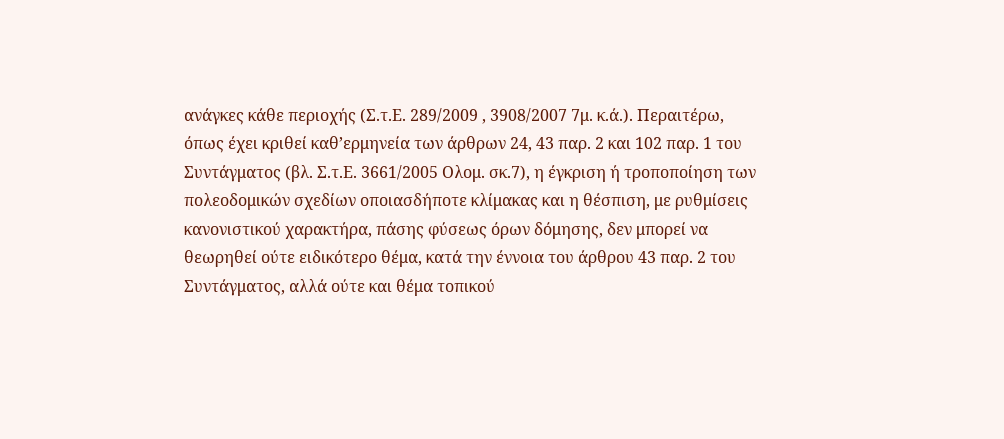ανάγκες κάθε περιοχής (Σ.τ.Ε. 289/2009 , 3908/2007 7μ. κ.ά.). Περαιτέρω, όπως έχει κριθεί καθ’ερμηνεία των άρθρων 24, 43 παρ. 2 και 102 παρ. 1 του Συντάγματος (βλ. Σ.τ.Ε. 3661/2005 Ολομ. σκ.7), η έγκριση ή τροποποίηση των πολεοδομικών σχεδίων οποιασδήποτε κλίμακας και η θέσπιση, με ρυθμίσεις κανονιστικού χαρακτήρα, πάσης φύσεως όρων δόμησης, δεν μπορεί να θεωρηθεί ούτε ειδικότερο θέμα, κατά την έννοια του άρθρου 43 παρ. 2 του Συντάγματος, αλλά ούτε και θέμα τοπικού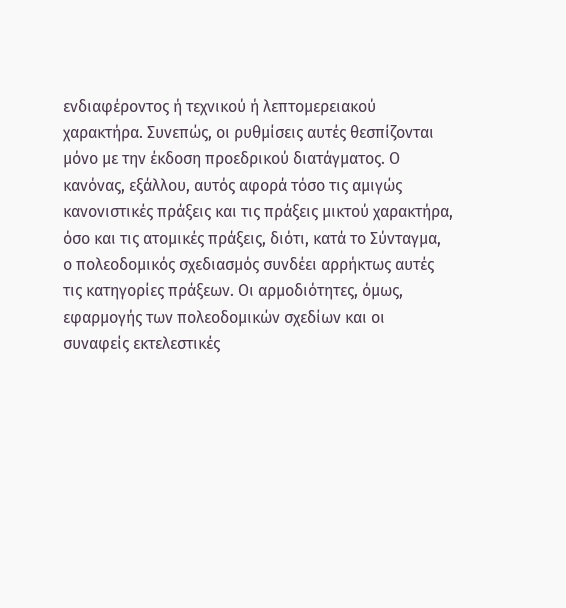ενδιαφέροντος ή τεχνικού ή λεπτομερειακού χαρακτήρα. Συνεπώς, οι ρυθμίσεις αυτές θεσπίζονται μόνο με την έκδοση προεδρικού διατάγματος. Ο κανόνας, εξάλλου, αυτός αφορά τόσο τις αμιγώς κανονιστικές πράξεις και τις πράξεις μικτού χαρακτήρα, όσο και τις ατομικές πράξεις, διότι, κατά το Σύνταγμα, ο πολεοδομικός σχεδιασμός συνδέει αρρήκτως αυτές τις κατηγορίες πράξεων. Οι αρμοδιότητες, όμως, εφαρμογής των πολεοδομικών σχεδίων και οι συναφείς εκτελεστικές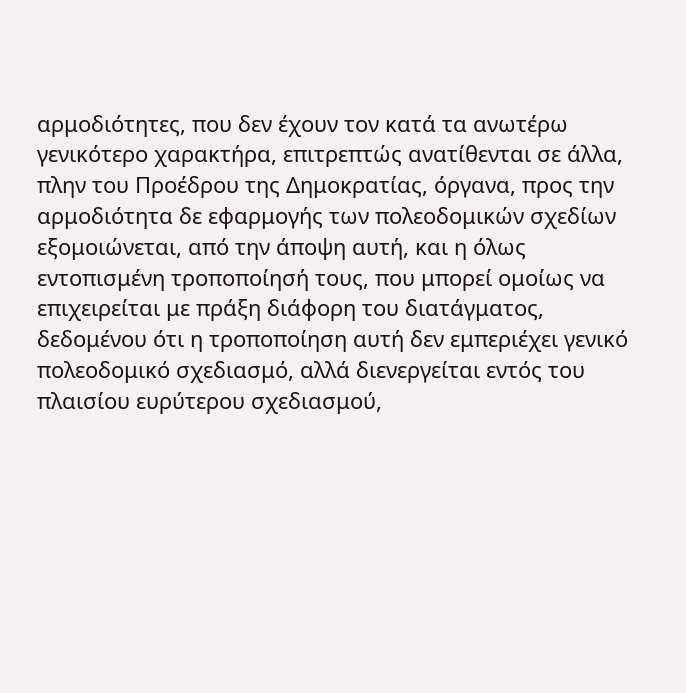αρμοδιότητες, που δεν έχουν τον κατά τα ανωτέρω γενικότερο χαρακτήρα, επιτρεπτώς ανατίθενται σε άλλα, πλην του Προέδρου της Δημοκρατίας, όργανα, προς την αρμοδιότητα δε εφαρμογής των πολεοδομικών σχεδίων εξομοιώνεται, από την άποψη αυτή, και η όλως εντοπισμένη τροποποίησή τους, που μπορεί ομοίως να επιχειρείται με πράξη διάφορη του διατάγματος, δεδομένου ότι η τροποποίηση αυτή δεν εμπεριέχει γενικό πολεοδομικό σχεδιασμό, αλλά διενεργείται εντός του πλαισίου ευρύτερου σχεδιασμού,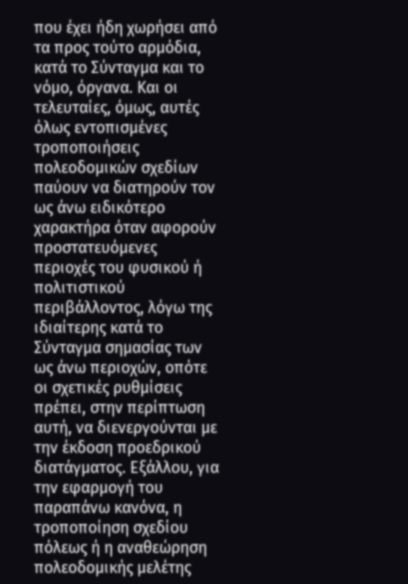που έχει ήδη χωρήσει από τα προς τούτο αρμόδια, κατά το Σύνταγμα και το νόμο, όργανα. Και οι τελευταίες, όμως, αυτές όλως εντοπισμένες τροποποιήσεις πολεοδομικών σχεδίων παύουν να διατηρούν τον ως άνω ειδικότερο χαρακτήρα όταν αφορούν προστατευόμενες περιοχές του φυσικού ή πολιτιστικού περιβάλλοντος, λόγω της ιδιαίτερης κατά το Σύνταγμα σημασίας των ως άνω περιοχών, οπότε οι σχετικές ρυθμίσεις πρέπει, στην περίπτωση αυτή, να διενεργούνται με την έκδοση προεδρικού διατάγματος. Εξάλλου, για την εφαρμογή του παραπάνω κανόνα, η τροποποίηση σχεδίου πόλεως ή η αναθεώρηση πολεοδομικής μελέτης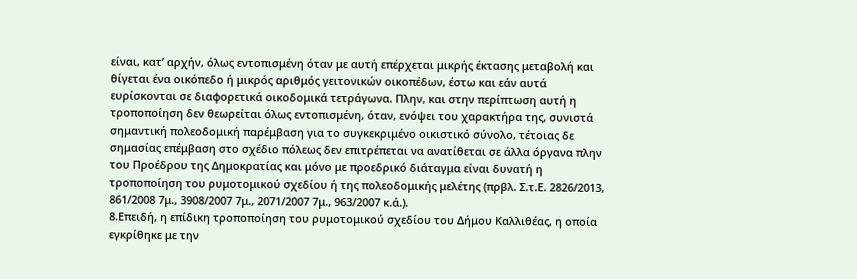είναι, κατ’ αρχήν, όλως εντοπισμένη όταν με αυτή επέρχεται μικρής έκτασης μεταβολή και θίγεται ένα οικόπεδο ή μικρός αριθμός γειτονικών οικοπέδων, έστω και εάν αυτά ευρίσκονται σε διαφορετικά οικοδομικά τετράγωνα. Πλην, και στην περίπτωση αυτή η τροποποίηση δεν θεωρείται όλως εντοπισμένη, όταν, ενόψει του χαρακτήρα της, συνιστά σημαντική πολεοδομική παρέμβαση για το συγκεκριμένο οικιστικό σύνολο, τέτοιας δε σημασίας επέμβαση στο σχέδιο πόλεως δεν επιτρέπεται να ανατίθεται σε άλλα όργανα πλην του Προέδρου της Δημοκρατίας και μόνο με προεδρικό διάταγμα είναι δυνατή η τροποποίηση του ρυμοτομικού σχεδίου ή της πολεοδομικής μελέτης (πρβλ. Σ.τ.Ε. 2826/2013, 861/2008 7μ., 3908/2007 7μ., 2071/2007 7μ., 963/2007 κ.ά.).
8.Επειδή, η επίδικη τροποποίηση του ρυμοτομικού σχεδίου του Δήμου Καλλιθέας, η οποία εγκρίθηκε με την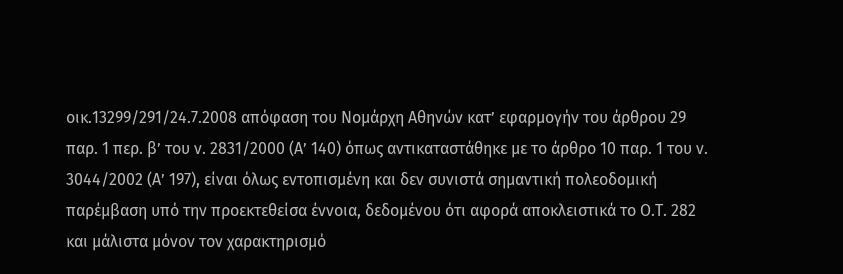οικ.13299/291/24.7.2008 απόφαση του Νομάρχη Αθηνών κατ’ εφαρμογήν του άρθρου 29 παρ. 1 περ. β’ του ν. 2831/2000 (Α’ 140) όπως αντικαταστάθηκε με το άρθρο 10 παρ. 1 του ν. 3044/2002 (Α’ 197), είναι όλως εντοπισμένη και δεν συνιστά σημαντική πολεοδομική παρέμβαση υπό την προεκτεθείσα έννοια, δεδομένου ότι αφορά αποκλειστικά το Ο.Τ. 282 και μάλιστα μόνον τον χαρακτηρισμό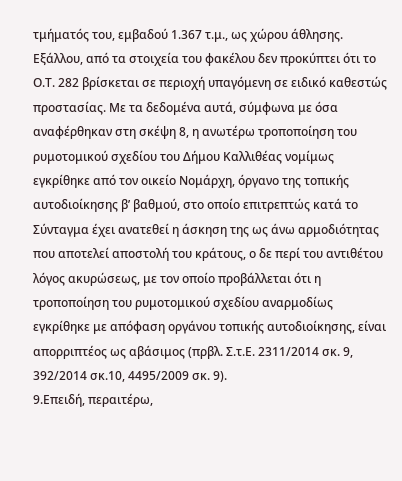τμήματός του, εμβαδού 1.367 τ.μ., ως χώρου άθλησης. Εξάλλου, από τα στοιχεία του φακέλου δεν προκύπτει ότι το Ο.Τ. 282 βρίσκεται σε περιοχή υπαγόμενη σε ειδικό καθεστώς προστασίας. Με τα δεδομένα αυτά, σύμφωνα με όσα αναφέρθηκαν στη σκέψη 8, η ανωτέρω τροποποίηση του ρυμοτομικού σχεδίου του Δήμου Καλλιθέας νομίμως εγκρίθηκε από τον οικείο Νομάρχη, όργανο της τοπικής αυτοδιοίκησης β’ βαθμού, στο οποίο επιτρεπτώς κατά το Σύνταγμα έχει ανατεθεί η άσκηση της ως άνω αρμοδιότητας που αποτελεί αποστολή του κράτους, ο δε περί του αντιθέτου λόγος ακυρώσεως, με τον οποίο προβάλλεται ότι η τροποποίηση του ρυμοτομικού σχεδίου αναρμοδίως εγκρίθηκε με απόφαση οργάνου τοπικής αυτοδιοίκησης, είναι απορριπτέος ως αβάσιμος (πρβλ. Σ.τ.Ε. 2311/2014 σκ. 9, 392/2014 σκ.10, 4495/2009 σκ. 9).
9.Επειδή, περαιτέρω,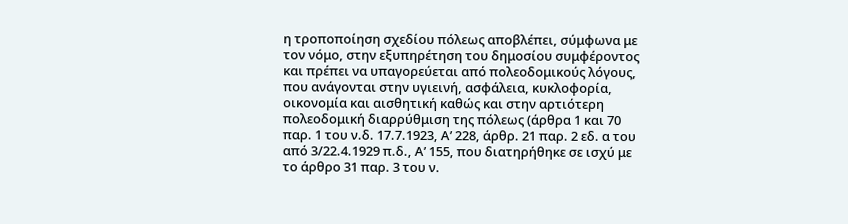η τροποποίηση σχεδίου πόλεως αποβλέπει, σύμφωνα με τον νόμο, στην εξυπηρέτηση του δημοσίου συμφέροντος και πρέπει να υπαγορεύεται από πολεοδομικούς λόγους, που ανάγονται στην υγιεινή, ασφάλεια, κυκλοφορία, οικονομία και αισθητική καθώς και στην αρτιότερη πολεοδομική διαρρύθμιση της πόλεως (άρθρα 1 και 70 παρ. 1 του ν.δ. 17.7.1923, Α’ 228, άρθρ. 21 παρ. 2 εδ. α του από 3/22.4.1929 π.δ., Α’ 155, που διατηρήθηκε σε ισχύ με το άρθρο 31 παρ. 3 του ν.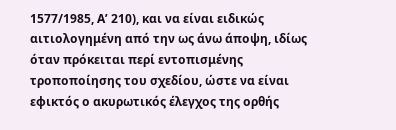1577/1985, Α’ 210), και να είναι ειδικώς αιτιολογημένη από την ως άνω άποψη, ιδίως όταν πρόκειται περί εντοπισμένης τροποποίησης του σχεδίου, ώστε να είναι εφικτός ο ακυρωτικός έλεγχος της ορθής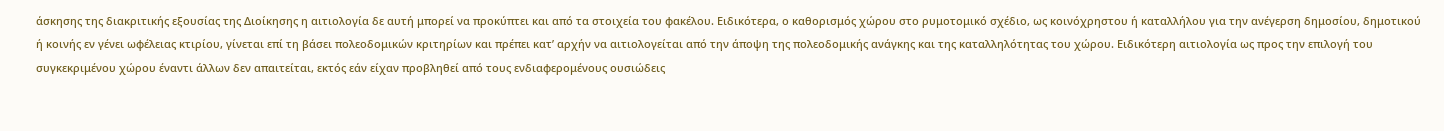άσκησης της διακριτικής εξουσίας της Διοίκησης η αιτιολογία δε αυτή μπορεί να προκύπτει και από τα στοιχεία του φακέλου. Ειδικότερα, ο καθορισμός χώρου στο ρυμοτομικό σχέδιο, ως κοινόχρηστου ή καταλλήλου για την ανέγερση δημοσίου, δημοτικού ή κοινής εν γένει ωφέλειας κτιρίου, γίνεται επί τη βάσει πολεοδομικών κριτηρίων και πρέπει κατ’ αρχήν να αιτιολογείται από την άποψη της πολεοδομικής ανάγκης και της καταλληλότητας του χώρου. Ειδικότερη αιτιολογία ως προς την επιλογή του συγκεκριμένου χώρου έναντι άλλων δεν απαιτείται, εκτός εάν είχαν προβληθεί από τους ενδιαφερομένους ουσιώδεις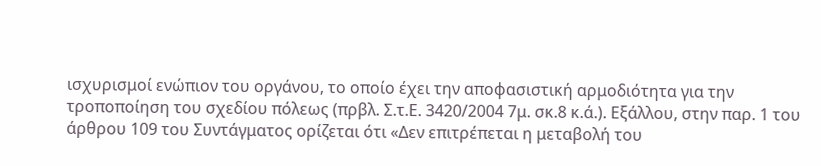ισχυρισμοί ενώπιον του οργάνου, το οποίο έχει την αποφασιστική αρμοδιότητα για την τροποποίηση του σχεδίου πόλεως (πρβλ. Σ.τ.Ε. 3420/2004 7μ. σκ.8 κ.ά.). Εξάλλου, στην παρ. 1 του άρθρου 109 του Συντάγματος ορίζεται ότι «Δεν επιτρέπεται η μεταβολή του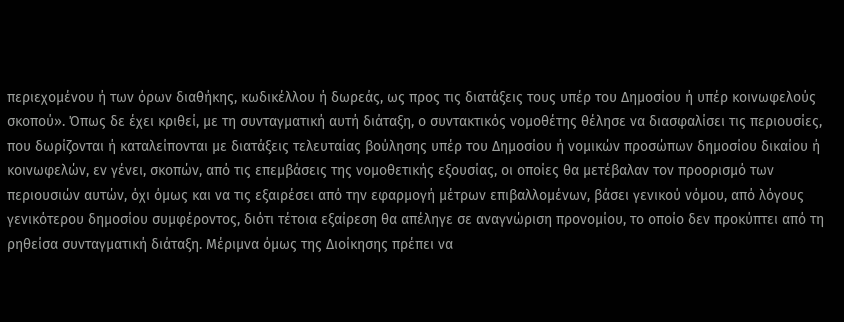περιεχομένου ή των όρων διαθήκης, κωδικέλλου ή δωρεάς, ως προς τις διατάξεις τους υπέρ του Δημοσίου ή υπέρ κοινωφελούς σκοπού». Όπως δε έχει κριθεί, με τη συνταγματική αυτή διάταξη, ο συντακτικός νομοθέτης θέλησε να διασφαλίσει τις περιουσίες, που δωρίζονται ή καταλείπονται με διατάξεις τελευταίας βούλησης υπέρ του Δημοσίου ή νομικών προσώπων δημοσίου δικαίου ή κοινωφελών, εν γένει, σκοπών, από τις επεμβάσεις της νομοθετικής εξουσίας, οι οποίες θα μετέβαλαν τον προορισμό των περιουσιών αυτών, όχι όμως και να τις εξαιρέσει από την εφαρμογή μέτρων επιβαλλομένων, βάσει γενικού νόμου, από λόγους γενικότερου δημοσίου συμφέροντος, διότι τέτοια εξαίρεση θα απέληγε σε αναγνώριση προνομίου, το οποίο δεν προκύπτει από τη ρηθείσα συνταγματική διάταξη. Μέριμνα όμως της Διοίκησης πρέπει να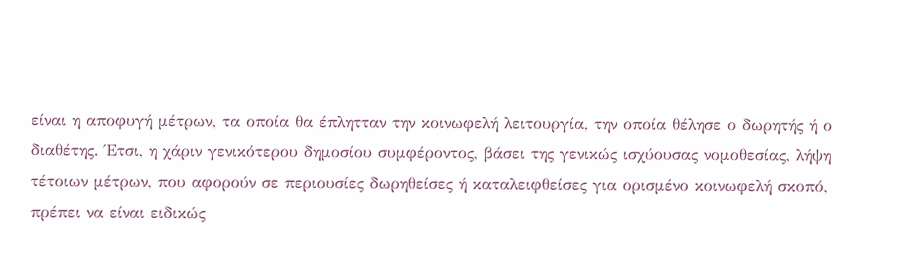είναι η αποφυγή μέτρων, τα οποία θα έπλητταν την κοινωφελή λειτουργία, την οποία θέλησε ο δωρητής ή ο διαθέτης. Έτσι, η χάριν γενικότερου δημοσίου συμφέροντος, βάσει της γενικώς ισχύουσας νομοθεσίας, λήψη τέτοιων μέτρων, που αφορούν σε περιουσίες δωρηθείσες ή καταλειφθείσες για ορισμένο κοινωφελή σκοπό, πρέπει να είναι ειδικώς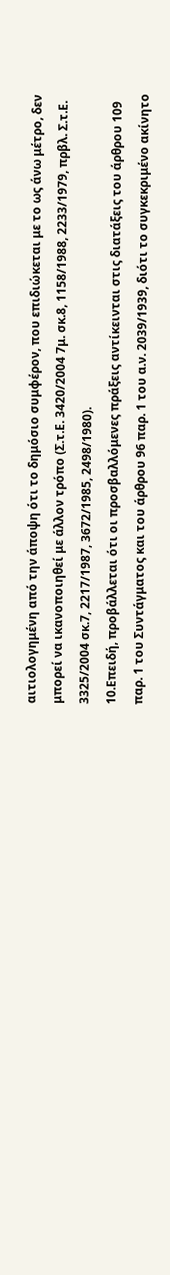αιτιολογημένη από την άποψη ότι το δημόσιο συμφέρον, που επιδιώκεται με το ως άνω μέτρο, δεν μπορεί να ικανοποιηθεί με άλλον τρόπο (Σ.τ.Ε. 3420/2004 7μ. σκ.8, 1158/1988, 2233/1979, πρβλ. Σ.τ.Ε. 3325/2004 σκ.7, 2217/1987, 3672/1985, 2498/1980).
10.Επειδή, προβάλλεται ότι οι προσβαλλόμενες πράξεις αντίκεινται στις διατάξεις του άρθρου 109 παρ. 1 του Συντάγματος και του άρθρου 96 παρ. 1 του α.ν. 2039/1939, διότι το συγκεκριμένο ακίνητο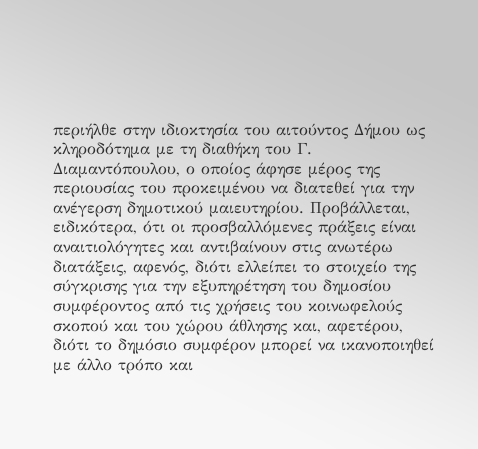περιήλθε στην ιδιοκτησία του αιτούντος Δήμου ως κληροδότημα με τη διαθήκη του Γ. Διαμαντόπουλου, ο οποίος άφησε μέρος της περιουσίας του προκειμένου να διατεθεί για την ανέγερση δημοτικού μαιευτηρίου. Προβάλλεται, ειδικότερα, ότι οι προσβαλλόμενες πράξεις είναι αναιτιολόγητες και αντιβαίνουν στις ανωτέρω διατάξεις, αφενός, διότι ελλείπει το στοιχείο της σύγκρισης για την εξυπηρέτηση του δημοσίου συμφέροντος από τις χρήσεις του κοινωφελούς σκοπού και του χώρου άθλησης και, αφετέρου, διότι το δημόσιο συμφέρον μπορεί να ικανοποιηθεί με άλλο τρόπο και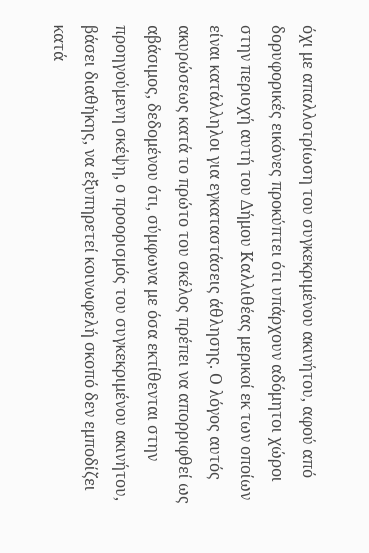όχι με απαλλοτρίωση του συγκεκριμένου ακινήτου, αφού από δορυφορικές εικόνες προκύπτει ότι υπάρχουν αδόμητοι χώροι στην περιοχή αυτή του Δήμου Καλλιθέας μερικοί εκ των οποίων είναι κατάλληλοι για εγκαταστάσεις άθλησης. Ο λόγος αυτός ακυρώσεως κατά το πρώτο του σκέλος πρέπει να απορριφθεί ως αβάσιμος, δεδομένου ότι, σύμφωνα με όσα εκτίθενται στην προηγούμενη σκέψη, ο προορισμός του συγκεκριμένου ακινήτου, βάσει διαθήκης, να εξυπηρετεί κοινωφελή σκοπό δεν εμποδίζει κατά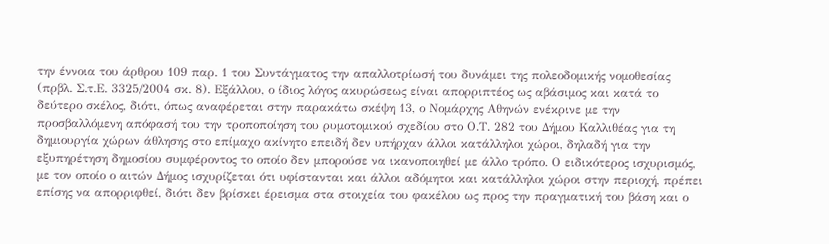την έννοια του άρθρου 109 παρ. 1 του Συντάγματος την απαλλοτρίωσή του δυνάμει της πολεοδομικής νομοθεσίας (πρβλ. Σ.τ.Ε. 3325/2004 σκ. 8). Εξάλλου, ο ίδιος λόγος ακυρώσεως είναι απορριπτέος ως αβάσιμος και κατά το δεύτερο σκέλος, διότι, όπως αναφέρεται στην παρακάτω σκέψη 13, ο Νομάρχης Αθηνών ενέκρινε με την προσβαλλόμενη απόφασή του την τροποποίηση του ρυμοτομικού σχεδίου στο Ο.Τ. 282 του Δήμου Καλλιθέας για τη δημιουργία χώρων άθλησης στο επίμαχο ακίνητο επειδή δεν υπήρχαν άλλοι κατάλληλοι χώροι, δηλαδή για την εξυπηρέτηση δημοσίου συμφέροντος το οποίο δεν μπορούσε να ικανοποιηθεί με άλλο τρόπο. Ο ειδικότερος ισχυρισμός, με τον οποίο ο αιτών Δήμος ισχυρίζεται ότι υφίστανται και άλλοι αδόμητοι και κατάλληλοι χώροι στην περιοχή, πρέπει επίσης να απορριφθεί, διότι δεν βρίσκει έρεισμα στα στοιχεία του φακέλου ως προς την πραγματική του βάση και ο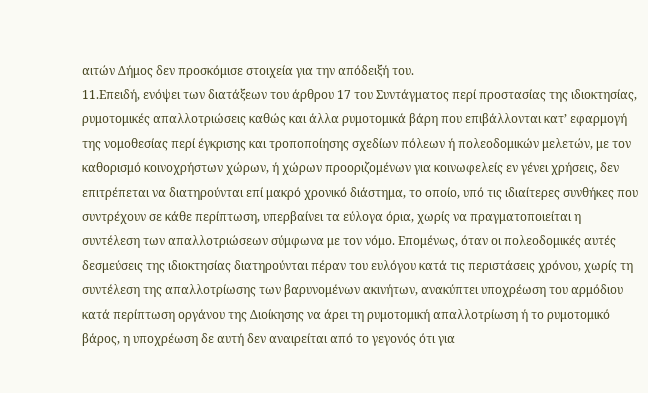αιτών Δήμος δεν προσκόμισε στοιχεία για την απόδειξή του.
11.Επειδή, ενόψει των διατάξεων του άρθρου 17 του Συντάγματος περί προστασίας της ιδιοκτησίας, ρυμοτομικές απαλλοτριώσεις καθώς και άλλα ρυμοτομικά βάρη που επιβάλλονται κατ’ εφαρμογή της νομοθεσίας περί έγκρισης και τροποποίησης σχεδίων πόλεων ή πολεοδομικών μελετών, με τον καθορισμό κοινοχρήστων χώρων, ή χώρων προοριζομένων για κοινωφελείς εν γένει χρήσεις, δεν επιτρέπεται να διατηρούνται επί μακρό χρονικό διάστημα, το οποίο, υπό τις ιδιαίτερες συνθήκες που συντρέχουν σε κάθε περίπτωση, υπερβαίνει τα εύλογα όρια, χωρίς να πραγματοποιείται η συντέλεση των απαλλοτριώσεων σύμφωνα με τον νόμο. Επομένως, όταν οι πολεοδομικές αυτές δεσμεύσεις της ιδιοκτησίας διατηρούνται πέραν του ευλόγου κατά τις περιστάσεις χρόνου, χωρίς τη συντέλεση της απαλλοτρίωσης των βαρυνομένων ακινήτων, ανακύπτει υποχρέωση του αρμόδιου κατά περίπτωση οργάνου της Διοίκησης να άρει τη ρυμοτομική απαλλοτρίωση ή το ρυμοτομικό βάρος, η υποχρέωση δε αυτή δεν αναιρείται από το γεγονός ότι για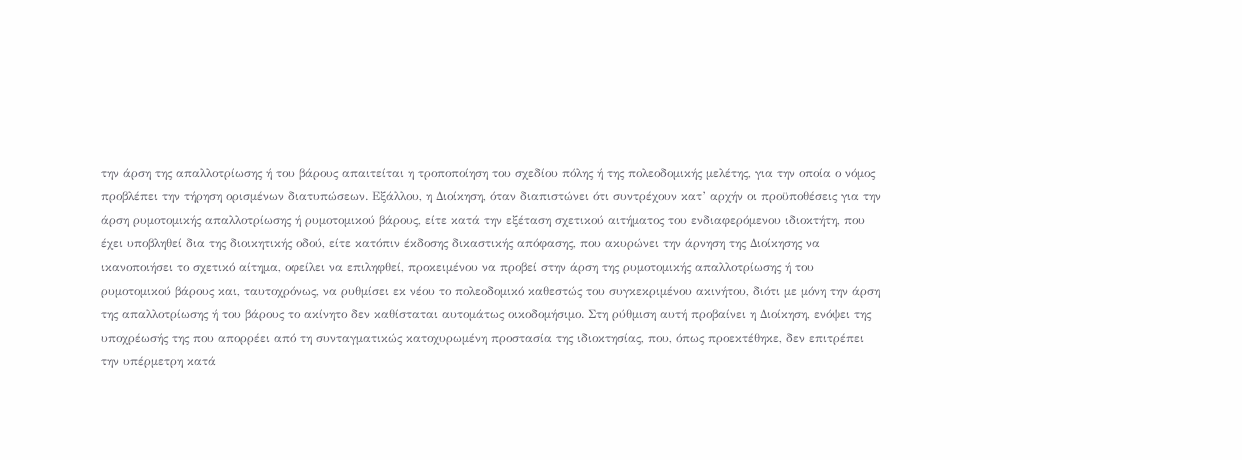την άρση της απαλλοτρίωσης ή του βάρους απαιτείται η τροποποίηση του σχεδίου πόλης ή της πολεοδομικής μελέτης, για την οποία ο νόμος προβλέπει την τήρηση ορισμένων διατυπώσεων. Εξάλλου, η Διοίκηση, όταν διαπιστώνει ότι συντρέχουν κατ’ αρχήν οι προϋποθέσεις για την άρση ρυμοτομικής απαλλοτρίωσης ή ρυμοτομικού βάρους, είτε κατά την εξέταση σχετικού αιτήματος του ενδιαφερόμενου ιδιοκτήτη, που έχει υποβληθεί δια της διοικητικής οδού, είτε κατόπιν έκδοσης δικαστικής απόφασης, που ακυρώνει την άρνηση της Διοίκησης να ικανοποιήσει το σχετικό αίτημα, οφείλει να επιληφθεί, προκειμένου να προβεί στην άρση της ρυμοτομικής απαλλοτρίωσης ή του ρυμοτομικού βάρους και, ταυτοχρόνως, να ρυθμίσει εκ νέου το πολεοδομικό καθεστώς του συγκεκριμένου ακινήτου, διότι με μόνη την άρση της απαλλοτρίωσης ή του βάρους το ακίνητο δεν καθίσταται αυτομάτως οικοδομήσιμο. Στη ρύθμιση αυτή προβαίνει η Διοίκηση, ενόψει της υποχρέωσής της που απορρέει από τη συνταγματικώς κατοχυρωμένη προστασία της ιδιοκτησίας, που, όπως προεκτέθηκε, δεν επιτρέπει την υπέρμετρη κατά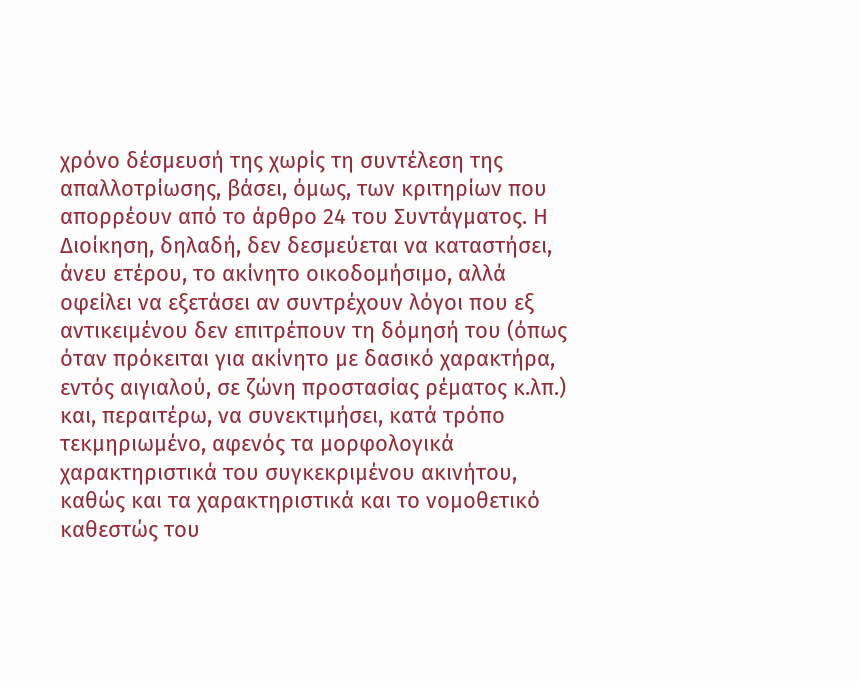χρόνο δέσμευσή της χωρίς τη συντέλεση της απαλλοτρίωσης, βάσει, όμως, των κριτηρίων που απορρέουν από το άρθρο 24 του Συντάγματος. Η Διοίκηση, δηλαδή, δεν δεσμεύεται να καταστήσει, άνευ ετέρου, το ακίνητο οικοδομήσιμο, αλλά οφείλει να εξετάσει αν συντρέχουν λόγοι που εξ αντικειμένου δεν επιτρέπουν τη δόμησή του (όπως όταν πρόκειται για ακίνητο με δασικό χαρακτήρα, εντός αιγιαλού, σε ζώνη προστασίας ρέματος κ.λπ.) και, περαιτέρω, να συνεκτιμήσει, κατά τρόπο τεκμηριωμένο, αφενός τα μορφολογικά χαρακτηριστικά του συγκεκριμένου ακινήτου, καθώς και τα χαρακτηριστικά και το νομοθετικό καθεστώς του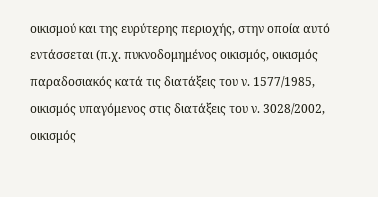οικισμού και της ευρύτερης περιοχής, στην οποία αυτό εντάσσεται (π.χ. πυκνοδομημένος οικισμός, οικισμός παραδοσιακός κατά τις διατάξεις του ν. 1577/1985, οικισμός υπαγόμενος στις διατάξεις του ν. 3028/2002, οικισμός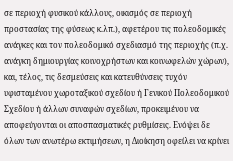σε περιοχή φυσικού κάλλους, οικισμός σε περιοχή προστασίας της φύσεως κ.λπ.), αφετέρου τις πολεοδομικές ανάγκες και τον πολεοδομικό σχεδιασμό της περιοχής (π.χ. ανάγκη δημιουργίας κοινοχρήστων και κοινωφελών χώρων), και, τέλος, τις δεσμεύσεις και κατευθύνσεις τυχόν υφισταμένου χωροταξικού σχεδίου ή Γενικού Πολεοδομικού Σχεδίου ή άλλων συναφών σχεδίων, προκειμένου να αποφεύγονται οι αποσπασματικές ρυθμίσεις. Ενόψει δε όλων των ανωτέρω εκτιμήσεων, η Διοίκηση οφείλει να κρίνει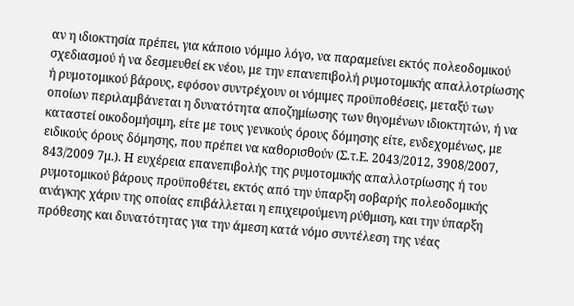αν η ιδιοκτησία πρέπει, για κάποιο νόμιμο λόγο, να παραμείνει εκτός πολεοδομικού σχεδιασμού ή να δεσμευθεί εκ νέου, με την επανεπιβολή ρυμοτομικής απαλλοτρίωσης ή ρυμοτομικού βάρους, εφόσον συντρέχουν οι νόμιμες προϋποθέσεις, μεταξύ των οποίων περιλαμβάνεται η δυνατότητα αποζημίωσης των θιγομένων ιδιοκτητών, ή να καταστεί οικοδομήσιμη, είτε με τους γενικούς όρους δόμησης είτε, ενδεχομένως, με ειδικούς όρους δόμησης, που πρέπει να καθορισθούν (Σ.τ.Ε. 2043/2012, 3908/2007, 843/2009 7μ.). Η ευχέρεια επανεπιβολής της ρυμοτομικής απαλλοτρίωσης ή του ρυμοτομικού βάρους προϋποθέτει, εκτός από την ύπαρξη σοβαρής πολεοδομικής ανάγκης χάριν της οποίας επιβάλλεται η επιχειρούμενη ρύθμιση, και την ύπαρξη πρόθεσης και δυνατότητας για την άμεση κατά νόμο συντέλεση της νέας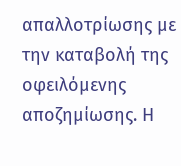απαλλοτρίωσης με την καταβολή της οφειλόμενης αποζημίωσης. Η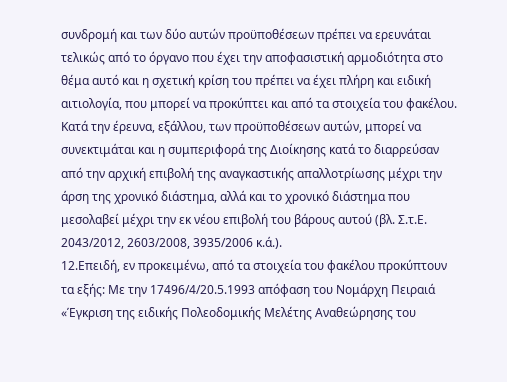συνδρομή και των δύο αυτών προϋποθέσεων πρέπει να ερευνάται τελικώς από το όργανο που έχει την αποφασιστική αρμοδιότητα στο θέμα αυτό και η σχετική κρίση του πρέπει να έχει πλήρη και ειδική αιτιολογία, που μπορεί να προκύπτει και από τα στοιχεία του φακέλου. Κατά την έρευνα, εξάλλου, των προϋποθέσεων αυτών, μπορεί να συνεκτιμάται και η συμπεριφορά της Διοίκησης κατά το διαρρεύσαν από την αρχική επιβολή της αναγκαστικής απαλλοτρίωσης μέχρι την άρση της χρονικό διάστημα, αλλά και το χρονικό διάστημα που μεσολαβεί μέχρι την εκ νέου επιβολή του βάρους αυτού (βλ. Σ.τ.Ε. 2043/2012, 2603/2008, 3935/2006 κ.ά.).
12.Επειδή, εν προκειμένω, από τα στοιχεία του φακέλου προκύπτουν τα εξής: Με την 17496/4/20.5.1993 απόφαση του Νομάρχη Πειραιά «Έγκριση της ειδικής Πολεοδομικής Μελέτης Αναθεώρησης του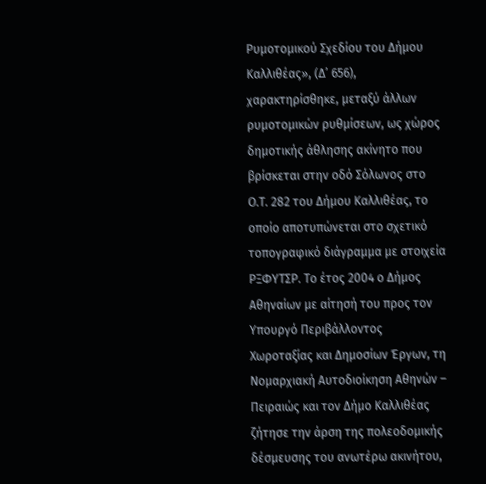Ρυμοτομικού Σχεδίου του Δήμου Καλλιθέας», (Δ’ 656), χαρακτηρίσθηκε, μεταξύ άλλων ρυμοτομικών ρυθμίσεων, ως χώρος δημοτικής άθλησης ακίνητο που βρίσκεται στην οδό Σόλωνος στο Ο.Τ. 282 του Δήμου Καλλιθέας, το οποίο αποτυπώνεται στο σχετικό τοπογραφικό διάγραμμα με στοιχεία ΡΞΦΥΤΣΡ. Το έτος 2004 ο Δήμος Αθηναίων με αίτησή του προς τον Υπουργό Περιβάλλοντος Χωροταξίας και Δημοσίων Έργων, τη Νομαρχιακή Αυτοδιοίκηση Αθηνών – Πειραιώς και τον Δήμο Καλλιθέας ζήτησε την άρση της πολεοδομικής δέσμευσης του ανωτέρω ακινήτου,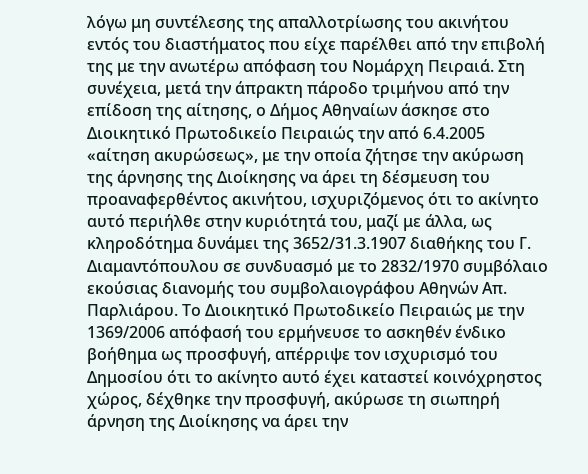λόγω μη συντέλεσης της απαλλοτρίωσης του ακινήτου εντός του διαστήματος που είχε παρέλθει από την επιβολή της με την ανωτέρω απόφαση του Νομάρχη Πειραιά. Στη συνέχεια, μετά την άπρακτη πάροδο τριμήνου από την επίδοση της αίτησης, ο Δήμος Αθηναίων άσκησε στο Διοικητικό Πρωτοδικείο Πειραιώς την από 6.4.2005 «αίτηση ακυρώσεως», με την οποία ζήτησε την ακύρωση της άρνησης της Διοίκησης να άρει τη δέσμευση του προαναφερθέντος ακινήτου, ισχυριζόμενος ότι το ακίνητο αυτό περιήλθε στην κυριότητά του, μαζί με άλλα, ως κληροδότημα δυνάμει της 3652/31.3.1907 διαθήκης του Γ. Διαμαντόπουλου σε συνδυασμό με το 2832/1970 συμβόλαιο εκούσιας διανομής του συμβολαιογράφου Αθηνών Απ. Παρλιάρου. Το Διοικητικό Πρωτοδικείο Πειραιώς με την 1369/2006 απόφασή του ερμήνευσε το ασκηθέν ένδικο βοήθημα ως προσφυγή, απέρριψε τον ισχυρισμό του Δημοσίου ότι το ακίνητο αυτό έχει καταστεί κοινόχρηστος χώρος, δέχθηκε την προσφυγή, ακύρωσε τη σιωπηρή άρνηση της Διοίκησης να άρει την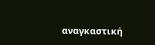αναγκαστική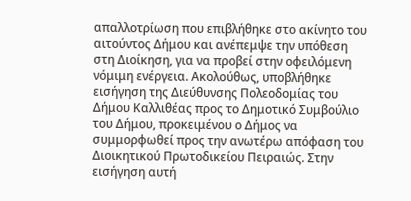απαλλοτρίωση που επιβλήθηκε στο ακίνητο του αιτούντος Δήμου και ανέπεμψε την υπόθεση στη Διοίκηση, για να προβεί στην οφειλόμενη νόμιμη ενέργεια. Ακολούθως, υποβλήθηκε εισήγηση της Διεύθυνσης Πολεοδομίας του Δήμου Καλλιθέας προς το Δημοτικό Συμβούλιο του Δήμου, προκειμένου ο Δήμος να συμμορφωθεί προς την ανωτέρω απόφαση του Διοικητικού Πρωτοδικείου Πειραιώς. Στην εισήγηση αυτή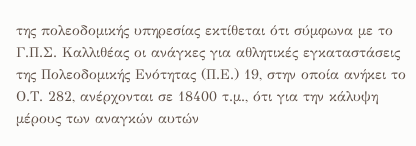της πολεοδομικής υπηρεσίας εκτίθεται ότι σύμφωνα με το Γ.Π.Σ. Καλλιθέας οι ανάγκες για αθλητικές εγκαταστάσεις της Πολεοδομικής Ενότητας (Π.Ε.) 19, στην οποία ανήκει το Ο.Τ. 282, ανέρχονται σε 18400 τ.μ., ότι για την κάλυψη μέρους των αναγκών αυτών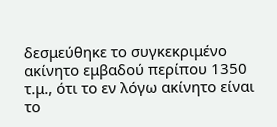δεσμεύθηκε το συγκεκριμένο ακίνητο εμβαδού περίπου 1350 τ.μ., ότι το εν λόγω ακίνητο είναι το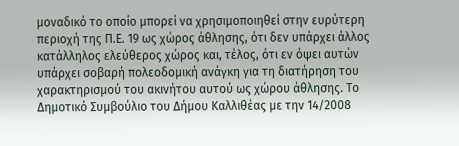μοναδικό το οποίο μπορεί να χρησιμοποιηθεί στην ευρύτερη περιοχή της Π.Ε. 19 ως χώρος άθλησης, ότι δεν υπάρχει άλλος κατάλληλος ελεύθερος χώρος και, τέλος, ότι εν όψει αυτών υπάρχει σοβαρή πολεοδομική ανάγκη για τη διατήρηση του χαρακτηρισμού του ακινήτου αυτού ως χώρου άθλησης. Το Δημοτικό Συμβούλιο του Δήμου Καλλιθέας με την 14/2008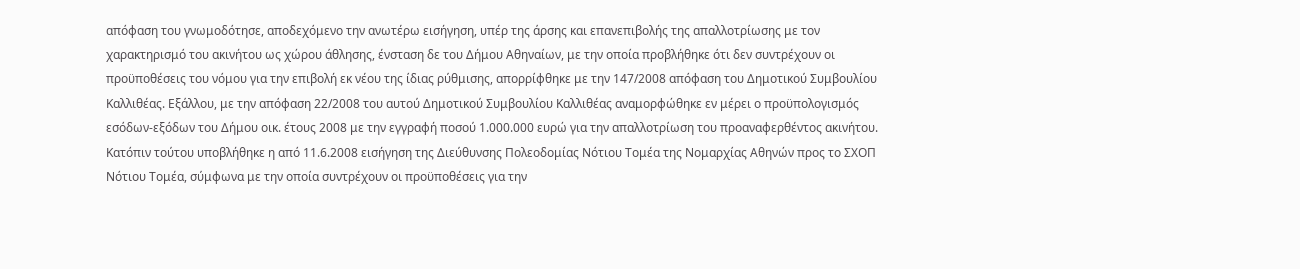απόφαση του γνωμοδότησε, αποδεχόμενο την ανωτέρω εισήγηση, υπέρ της άρσης και επανεπιβολής της απαλλοτρίωσης με τον χαρακτηρισμό του ακινήτου ως χώρου άθλησης, ένσταση δε του Δήμου Αθηναίων, με την οποία προβλήθηκε ότι δεν συντρέχουν οι προϋποθέσεις του νόμου για την επιβολή εκ νέου της ίδιας ρύθμισης, απορρίφθηκε με την 147/2008 απόφαση του Δημοτικού Συμβουλίου Καλλιθέας. Εξάλλου, με την απόφαση 22/2008 του αυτού Δημοτικού Συμβουλίου Καλλιθέας αναμορφώθηκε εν μέρει ο προϋπολογισμός εσόδων-εξόδων του Δήμου οικ. έτους 2008 με την εγγραφή ποσού 1.000.000 ευρώ για την απαλλοτρίωση του προαναφερθέντος ακινήτου. Κατόπιν τούτου υποβλήθηκε η από 11.6.2008 εισήγηση της Διεύθυνσης Πολεοδομίας Νότιου Τομέα της Νομαρχίας Αθηνών προς το ΣΧΟΠ Νότιου Τομέα, σύμφωνα με την οποία συντρέχουν οι προϋποθέσεις για την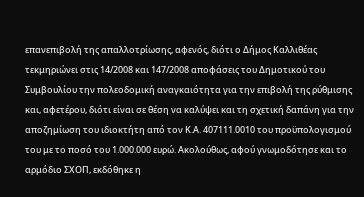επανεπιβολή της απαλλοτρίωσης, αφενός, διότι ο Δήμος Καλλιθέας τεκμηριώνει στις 14/2008 και 147/2008 αποφάσεις του Δημοτικού του Συμβουλίου την πολεοδομική αναγκαιότητα για την επιβολή της ρύθμισης και, αφετέρου, διότι είναι σε θέση να καλύψει και τη σχετική δαπάνη για την αποζημίωση του ιδιοκτήτη από τον Κ.Α. 407111.0010 του προϋπολογισμού του με το ποσό του 1.000.000 ευρώ. Ακολούθως, αφού γνωμοδότησε και το αρμόδιο ΣΧΟΠ, εκδόθηκε η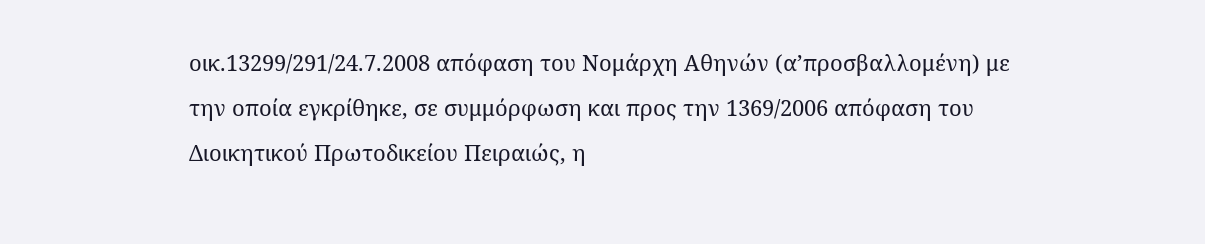οικ.13299/291/24.7.2008 απόφαση του Νομάρχη Αθηνών (α’προσβαλλομένη) με την οποία εγκρίθηκε, σε συμμόρφωση και προς την 1369/2006 απόφαση του Διοικητικού Πρωτοδικείου Πειραιώς, η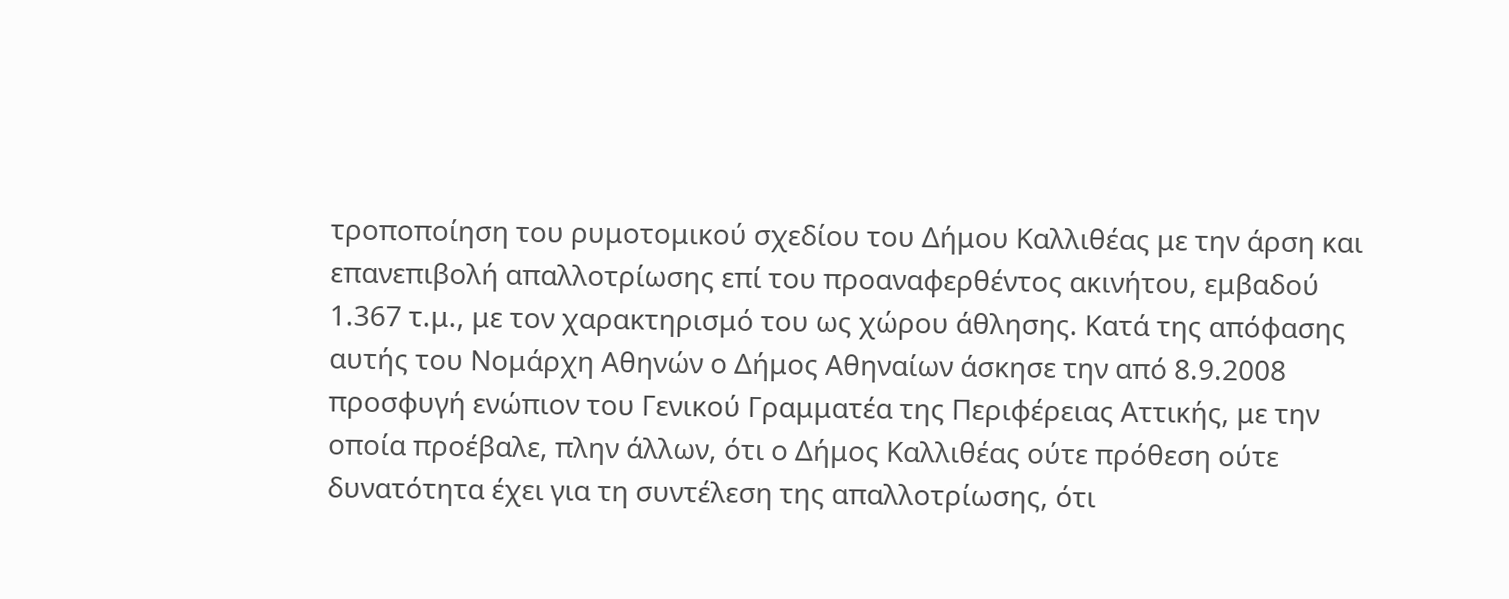τροποποίηση του ρυμοτομικού σχεδίου του Δήμου Καλλιθέας με την άρση και επανεπιβολή απαλλοτρίωσης επί του προαναφερθέντος ακινήτου, εμβαδού 1.367 τ.μ., με τον χαρακτηρισμό του ως χώρου άθλησης. Κατά της απόφασης αυτής του Νομάρχη Αθηνών ο Δήμος Αθηναίων άσκησε την από 8.9.2008 προσφυγή ενώπιον του Γενικού Γραμματέα της Περιφέρειας Αττικής, με την οποία προέβαλε, πλην άλλων, ότι ο Δήμος Καλλιθέας ούτε πρόθεση ούτε δυνατότητα έχει για τη συντέλεση της απαλλοτρίωσης, ότι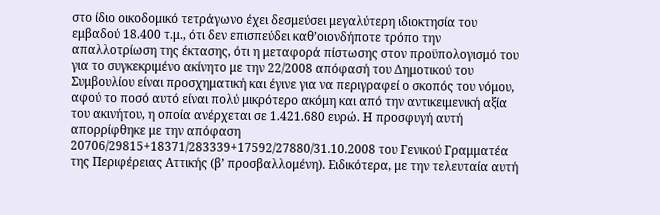στο ίδιο οικοδομικό τετράγωνο έχει δεσμεύσει μεγαλύτερη ιδιοκτησία του εμβαδού 18.400 τ.μ., ότι δεν επισπεύδει καθ’οιονδήποτε τρόπο την απαλλοτρίωση της έκτασης, ότι η μεταφορά πίστωσης στον προϋπολογισμό του για το συγκεκριμένο ακίνητο με την 22/2008 απόφασή του Δημοτικού του Συμβουλίου είναι προσχηματική και έγινε για να περιγραφεί ο σκοπός του νόμου, αφού το ποσό αυτό είναι πολύ μικρότερο ακόμη και από την αντικειμενική αξία του ακινήτου, η οποία ανέρχεται σε 1.421.680 ευρώ. Η προσφυγή αυτή απορρίφθηκε με την απόφαση 20706/29815+18371/283339+17592/27880/31.10.2008 του Γενικού Γραμματέα της Περιφέρειας Αττικής (β’ προσβαλλομένη). Ειδικότερα, με την τελευταία αυτή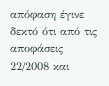απόφαση έγινε δεκτό ότι από τις αποφάσεις 22/2008 και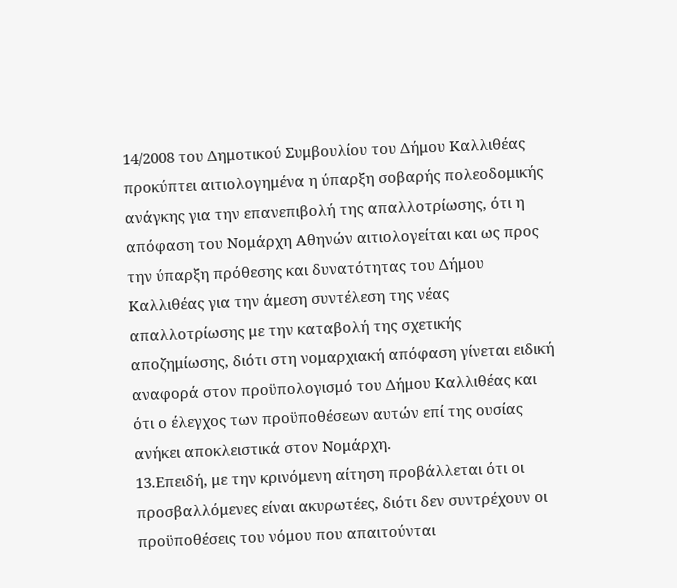14/2008 του Δημοτικού Συμβουλίου του Δήμου Καλλιθέας προκύπτει αιτιολογημένα η ύπαρξη σοβαρής πολεοδομικής ανάγκης για την επανεπιβολή της απαλλοτρίωσης, ότι η απόφαση του Νομάρχη Αθηνών αιτιολογείται και ως προς την ύπαρξη πρόθεσης και δυνατότητας του Δήμου Καλλιθέας για την άμεση συντέλεση της νέας απαλλοτρίωσης με την καταβολή της σχετικής αποζημίωσης, διότι στη νομαρχιακή απόφαση γίνεται ειδική αναφορά στον προϋπολογισμό του Δήμου Καλλιθέας και ότι ο έλεγχος των προϋποθέσεων αυτών επί της ουσίας ανήκει αποκλειστικά στον Νομάρχη.
13.Επειδή, με την κρινόμενη αίτηση προβάλλεται ότι οι προσβαλλόμενες είναι ακυρωτέες, διότι δεν συντρέχουν οι προϋποθέσεις του νόμου που απαιτούνται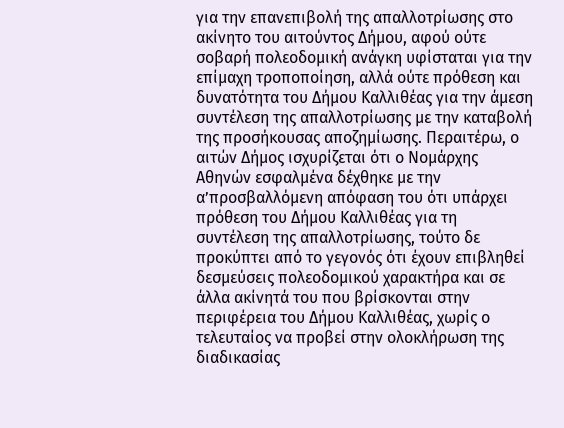για την επανεπιβολή της απαλλοτρίωσης στο ακίνητο του αιτούντος Δήμου, αφού ούτε σοβαρή πολεοδομική ανάγκη υφίσταται για την επίμαχη τροποποίηση, αλλά ούτε πρόθεση και δυνατότητα του Δήμου Καλλιθέας για την άμεση συντέλεση της απαλλοτρίωσης με την καταβολή της προσήκουσας αποζημίωσης. Περαιτέρω, ο αιτών Δήμος ισχυρίζεται ότι ο Νομάρχης Αθηνών εσφαλμένα δέχθηκε με την α’προσβαλλόμενη απόφαση του ότι υπάρχει πρόθεση του Δήμου Καλλιθέας για τη συντέλεση της απαλλοτρίωσης, τούτο δε προκύπτει από το γεγονός ότι έχουν επιβληθεί δεσμεύσεις πολεοδομικού χαρακτήρα και σε άλλα ακίνητά του που βρίσκονται στην περιφέρεια του Δήμου Καλλιθέας, χωρίς ο τελευταίος να προβεί στην ολοκλήρωση της διαδικασίας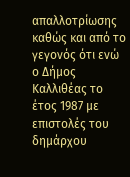απαλλοτρίωσης καθώς και από το γεγονός ότι ενώ ο Δήμος Καλλιθέας το έτος 1987 με επιστολές του δημάρχου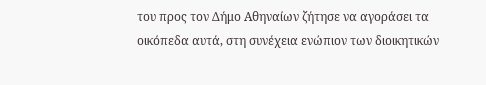του προς τον Δήμο Αθηναίων ζήτησε να αγοράσει τα οικόπεδα αυτά, στη συνέχεια ενώπιον των διοικητικών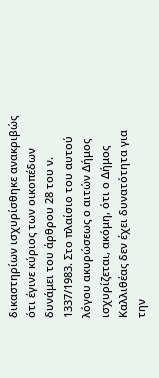δικαστηρίων ισχυρίσθηκε ανακριβώς ότι έγινε κύριος των οικοπέδων δυνάμει του άρθρου 28 του ν. 1337/1983. Στο πλαίσιο του αυτού λόγου ακυρώσεως ο αιτών Δήμος ισχυρίζεται, ακόμη, ότι ο Δήμος Καλλιθέας δεν έχει δυνατότητα για την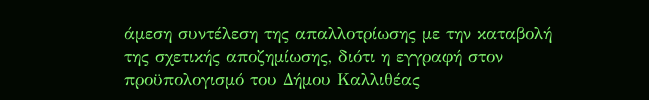άμεση συντέλεση της απαλλοτρίωσης με την καταβολή της σχετικής αποζημίωσης, διότι η εγγραφή στον προϋπολογισμό του Δήμου Καλλιθέας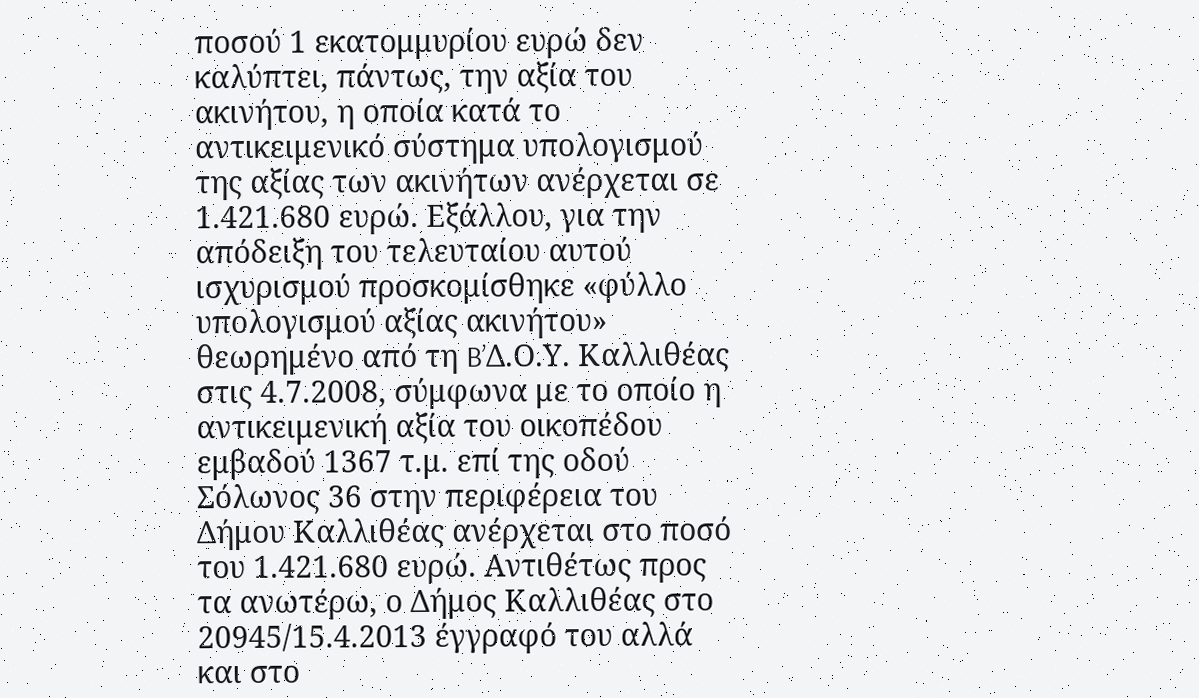ποσού 1 εκατομμυρίου ευρώ δεν καλύπτει, πάντως, την αξία του ακινήτου, η οποία κατά το αντικειμενικό σύστημα υπολογισμού της αξίας των ακινήτων ανέρχεται σε 1.421.680 ευρώ. Εξάλλου, για την απόδειξη του τελευταίου αυτού ισχυρισμού προσκομίσθηκε «φύλλο υπολογισμού αξίας ακινήτου» θεωρημένο από τη B’Δ.Ο.Υ. Καλλιθέας στις 4.7.2008, σύμφωνα με το οποίο η αντικειμενική αξία του οικοπέδου εμβαδού 1367 τ.μ. επί της οδού Σόλωνος 36 στην περιφέρεια του Δήμου Καλλιθέας ανέρχεται στο ποσό του 1.421.680 ευρώ. Αντιθέτως προς τα ανωτέρω, ο Δήμος Καλλιθέας στο 20945/15.4.2013 έγγραφό του αλλά και στο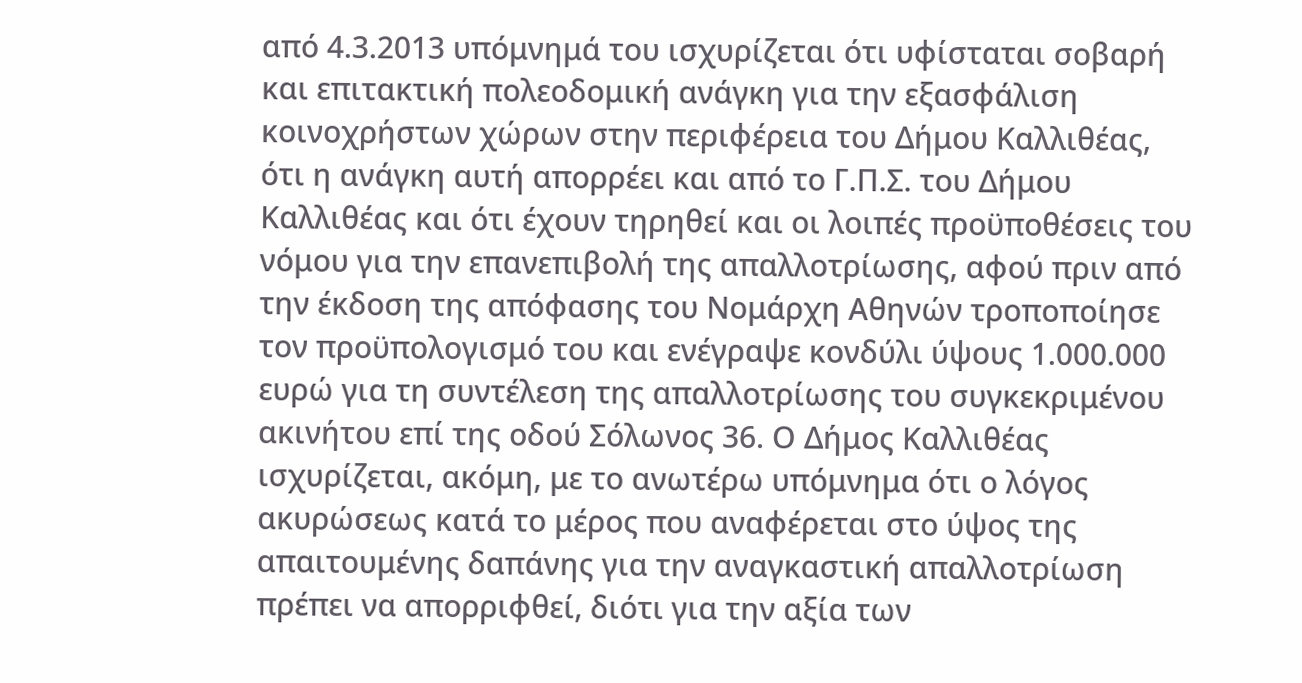από 4.3.2013 υπόμνημά του ισχυρίζεται ότι υφίσταται σοβαρή και επιτακτική πολεοδομική ανάγκη για την εξασφάλιση κοινοχρήστων χώρων στην περιφέρεια του Δήμου Καλλιθέας, ότι η ανάγκη αυτή απορρέει και από το Γ.Π.Σ. του Δήμου Καλλιθέας και ότι έχουν τηρηθεί και οι λοιπές προϋποθέσεις του νόμου για την επανεπιβολή της απαλλοτρίωσης, αφού πριν από την έκδοση της απόφασης του Νομάρχη Αθηνών τροποποίησε τον προϋπολογισμό του και ενέγραψε κονδύλι ύψους 1.000.000 ευρώ για τη συντέλεση της απαλλοτρίωσης του συγκεκριμένου ακινήτου επί της οδού Σόλωνος 36. Ο Δήμος Καλλιθέας ισχυρίζεται, ακόμη, με το ανωτέρω υπόμνημα ότι ο λόγος ακυρώσεως κατά το μέρος που αναφέρεται στο ύψος της απαιτουμένης δαπάνης για την αναγκαστική απαλλοτρίωση πρέπει να απορριφθεί, διότι για την αξία των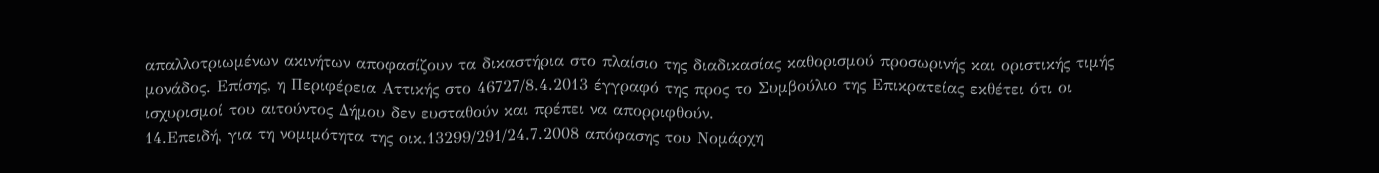απαλλοτριωμένων ακινήτων αποφασίζουν τα δικαστήρια στο πλαίσιο της διαδικασίας καθορισμού προσωρινής και οριστικής τιμής μονάδος. Επίσης, η Περιφέρεια Αττικής στο 46727/8.4.2013 έγγραφό της προς το Συμβούλιο της Επικρατείας εκθέτει ότι οι ισχυρισμοί του αιτούντος Δήμου δεν ευσταθούν και πρέπει να απορριφθούν.
14.Επειδή, για τη νομιμότητα της οικ.13299/291/24.7.2008 απόφασης του Νομάρχη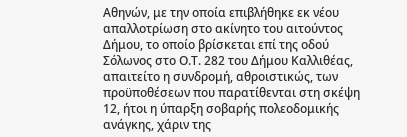Αθηνών, με την οποία επιβλήθηκε εκ νέου απαλλοτρίωση στο ακίνητο του αιτούντος Δήμου, το οποίο βρίσκεται επί της οδού Σόλωνος στο Ο.Τ. 282 του Δήμου Καλλιθέας, απαιτείτο η συνδρομή, αθροιστικώς, των προϋποθέσεων που παρατίθενται στη σκέψη 12, ήτοι η ύπαρξη σοβαρής πολεοδομικής ανάγκης, χάριν της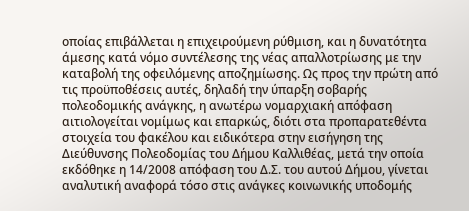οποίας επιβάλλεται η επιχειρούμενη ρύθμιση, και η δυνατότητα άμεσης κατά νόμο συντέλεσης της νέας απαλλοτρίωσης με την καταβολή της οφειλόμενης αποζημίωσης. Ως προς την πρώτη από τις προϋποθέσεις αυτές, δηλαδή την ύπαρξη σοβαρής πολεοδομικής ανάγκης, η ανωτέρω νομαρχιακή απόφαση αιτιολογείται νομίμως και επαρκώς, διότι στα προπαρατεθέντα στοιχεία του φακέλου και ειδικότερα στην εισήγηση της Διεύθυνσης Πολεοδομίας του Δήμου Καλλιθέας, μετά την οποία εκδόθηκε η 14/2008 απόφαση του Δ.Σ. του αυτού Δήμου, γίνεται αναλυτική αναφορά τόσο στις ανάγκες κοινωνικής υποδομής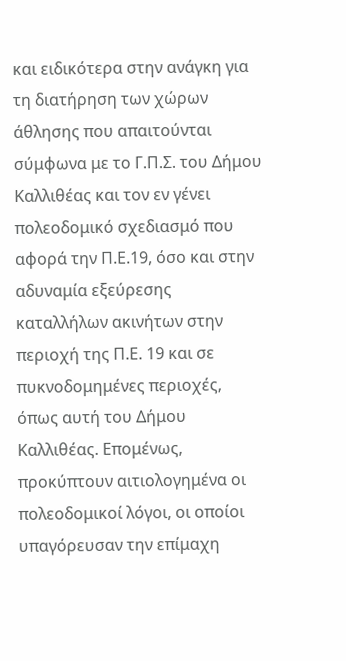και ειδικότερα στην ανάγκη για τη διατήρηση των χώρων άθλησης που απαιτούνται σύμφωνα με το Γ.Π.Σ. του Δήμου Καλλιθέας και τον εν γένει πολεοδομικό σχεδιασμό που αφορά την Π.Ε.19, όσο και στην αδυναμία εξεύρεσης καταλλήλων ακινήτων στην περιοχή της Π.Ε. 19 και σε πυκνοδομημένες περιοχές, όπως αυτή του Δήμου Καλλιθέας. Επομένως, προκύπτουν αιτιολογημένα οι πολεοδομικοί λόγοι, οι οποίοι υπαγόρευσαν την επίμαχη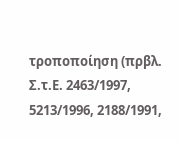τροποποίηση (πρβλ. Σ.τ.Ε. 2463/1997, 5213/1996, 2188/1991,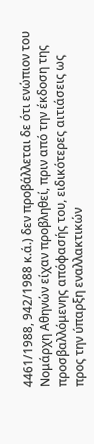4461/1988, 942/1988 κ.ά.) δεν προβάλλεται δε ότι ενώπιον του Νομάρχη Αθηνών είχαν προβληθεί, πριν από την έκδοση της προσβαλλόμενης απόφασής του, ειδικότερες αιτιάσεις ως προς την ύπαρξη εναλλακτικών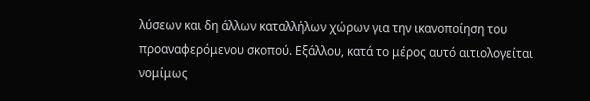λύσεων και δη άλλων καταλλήλων χώρων για την ικανοποίηση του προαναφερόμενου σκοπού. Εξάλλου, κατά το μέρος αυτό αιτιολογείται νομίμως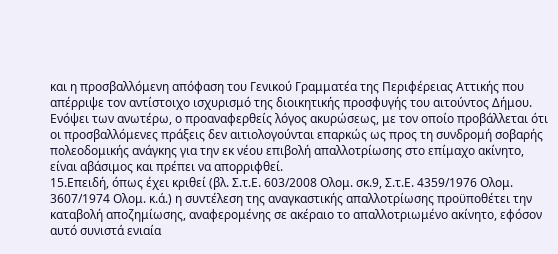και η προσβαλλόμενη απόφαση του Γενικού Γραμματέα της Περιφέρειας Αττικής που απέρριψε τον αντίστοιχο ισχυρισμό της διοικητικής προσφυγής του αιτούντος Δήμου. Ενόψει των ανωτέρω, ο προαναφερθείς λόγος ακυρώσεως, με τον οποίο προβάλλεται ότι οι προσβαλλόμενες πράξεις δεν αιτιολογούνται επαρκώς ως προς τη συνδρομή σοβαρής πολεοδομικής ανάγκης για την εκ νέου επιβολή απαλλοτρίωσης στο επίμαχο ακίνητο, είναι αβάσιμος και πρέπει να απορριφθεί.
15.Επειδή, όπως έχει κριθεί (βλ. Σ.τ.Ε. 603/2008 Ολομ. σκ.9, Σ.τ.Ε. 4359/1976 Ολομ. 3607/1974 Ολομ. κ.ά.) η συντέλεση της αναγκαστικής απαλλοτρίωσης προϋποθέτει την καταβολή αποζημίωσης, αναφερομένης σε ακέραιο το απαλλοτριωμένο ακίνητο, εφόσον αυτό συνιστά ενιαία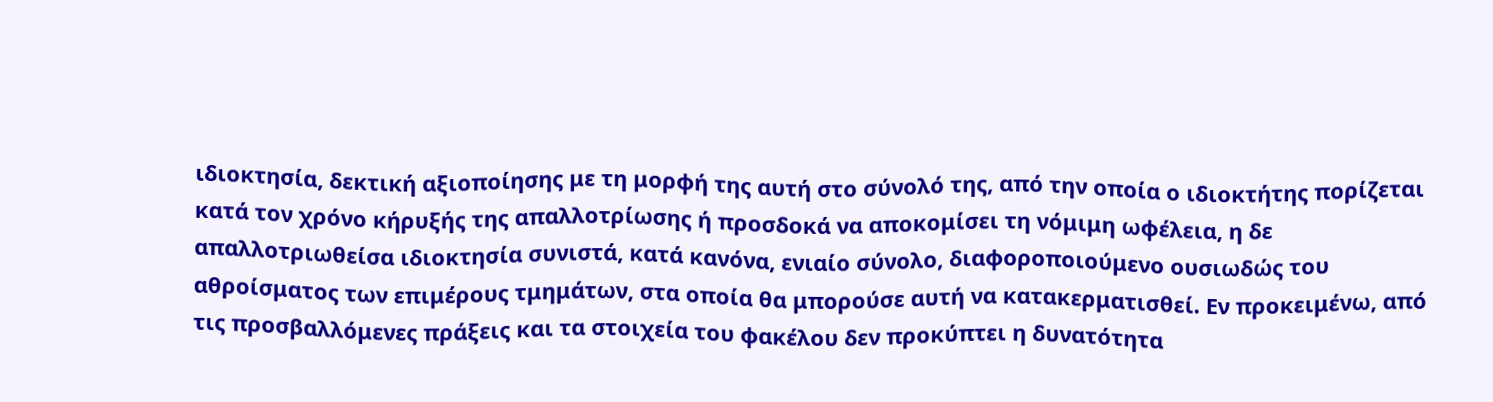ιδιοκτησία, δεκτική αξιοποίησης με τη μορφή της αυτή στο σύνολό της, από την οποία ο ιδιοκτήτης πορίζεται κατά τον χρόνο κήρυξής της απαλλοτρίωσης ή προσδοκά να αποκομίσει τη νόμιμη ωφέλεια, η δε απαλλοτριωθείσα ιδιοκτησία συνιστά, κατά κανόνα, ενιαίο σύνολο, διαφοροποιούμενο ουσιωδώς του αθροίσματος των επιμέρους τμημάτων, στα οποία θα μπορούσε αυτή να κατακερματισθεί. Εν προκειμένω, από τις προσβαλλόμενες πράξεις και τα στοιχεία του φακέλου δεν προκύπτει η δυνατότητα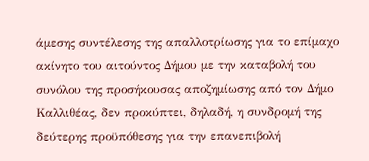άμεσης συντέλεσης της απαλλοτρίωσης για το επίμαχο ακίνητο του αιτούντος Δήμου με την καταβολή του συνόλου της προσήκουσας αποζημίωσης από τον Δήμο Καλλιθέας, δεν προκύπτει, δηλαδή, η συνδρομή της δεύτερης προϋπόθεσης για την επανεπιβολή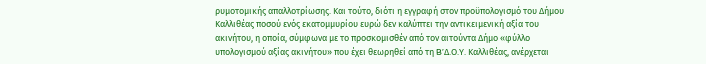ρυμοτομικής απαλλοτρίωσης. Και τούτο, διότι η εγγραφή στον προϋπολογισμό του Δήμου Καλλιθέας ποσού ενός εκατομμυρίου ευρώ δεν καλύπτει την αντικειμενική αξία του ακινήτου, η οποία, σύμφωνα με το προσκομισθέν από τον αιτούντα Δήμο «φύλλο υπολογισμού αξίας ακινήτου» που έχει θεωρηθεί από τη B’Δ.Ο.Υ. Καλλιθέας, ανέρχεται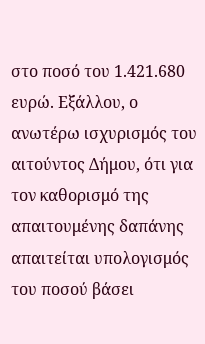στο ποσό του 1.421.680 ευρώ. Εξάλλου, ο ανωτέρω ισχυρισμός του αιτούντος Δήμου, ότι για τον καθορισμό της απαιτουμένης δαπάνης απαιτείται υπολογισμός του ποσού βάσει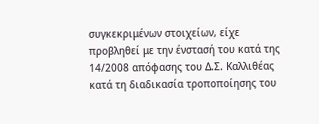συγκεκριμένων στοιχείων, είχε προβληθεί με την ένστασή του κατά της 14/2008 απόφασης του Δ.Σ. Καλλιθέας κατά τη διαδικασία τροποποίησης του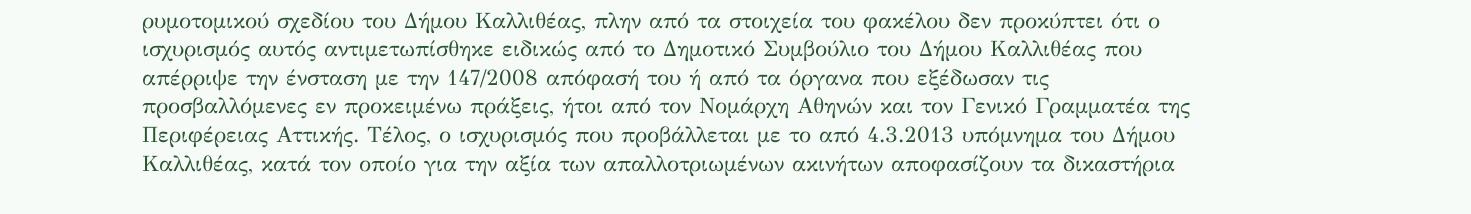ρυμοτομικού σχεδίου του Δήμου Καλλιθέας, πλην από τα στοιχεία του φακέλου δεν προκύπτει ότι ο ισχυρισμός αυτός αντιμετωπίσθηκε ειδικώς από το Δημοτικό Συμβούλιο του Δήμου Καλλιθέας που απέρριψε την ένσταση με την 147/2008 απόφασή του ή από τα όργανα που εξέδωσαν τις προσβαλλόμενες εν προκειμένω πράξεις, ήτοι από τον Νομάρχη Αθηνών και τον Γενικό Γραμματέα της Περιφέρειας Αττικής. Τέλος, ο ισχυρισμός που προβάλλεται με το από 4.3.2013 υπόμνημα του Δήμου Καλλιθέας, κατά τον οποίο για την αξία των απαλλοτριωμένων ακινήτων αποφασίζουν τα δικαστήρια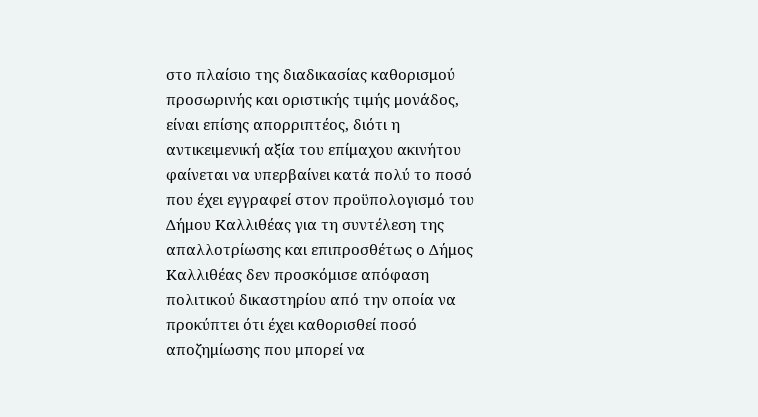στο πλαίσιο της διαδικασίας καθορισμού προσωρινής και οριστικής τιμής μονάδος, είναι επίσης απορριπτέος, διότι η αντικειμενική αξία του επίμαχου ακινήτου φαίνεται να υπερβαίνει κατά πολύ το ποσό που έχει εγγραφεί στον προϋπολογισμό του Δήμου Καλλιθέας για τη συντέλεση της απαλλοτρίωσης και επιπροσθέτως ο Δήμος Καλλιθέας δεν προσκόμισε απόφαση πολιτικού δικαστηρίου από την οποία να προκύπτει ότι έχει καθορισθεί ποσό αποζημίωσης που μπορεί να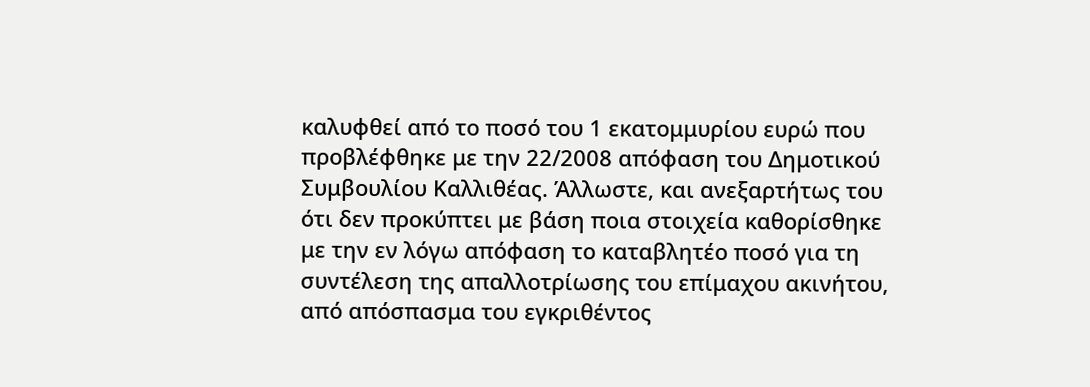καλυφθεί από το ποσό του 1 εκατομμυρίου ευρώ που προβλέφθηκε με την 22/2008 απόφαση του Δημοτικού Συμβουλίου Καλλιθέας. Άλλωστε, και ανεξαρτήτως του ότι δεν προκύπτει με βάση ποια στοιχεία καθορίσθηκε με την εν λόγω απόφαση το καταβλητέο ποσό για τη συντέλεση της απαλλοτρίωσης του επίμαχου ακινήτου, από απόσπασμα του εγκριθέντος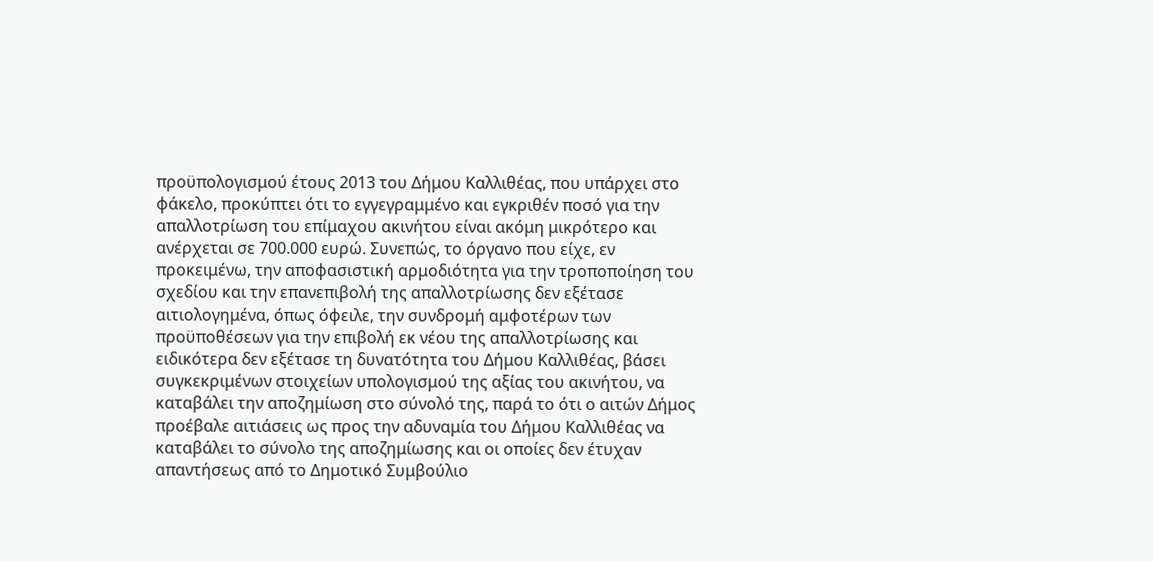προϋπολογισμού έτους 2013 του Δήμου Καλλιθέας, που υπάρχει στο φάκελο, προκύπτει ότι το εγγεγραμμένο και εγκριθέν ποσό για την απαλλοτρίωση του επίμαχου ακινήτου είναι ακόμη μικρότερο και ανέρχεται σε 700.000 ευρώ. Συνεπώς, το όργανο που είχε, εν προκειμένω, την αποφασιστική αρμοδιότητα για την τροποποίηση του σχεδίου και την επανεπιβολή της απαλλοτρίωσης δεν εξέτασε αιτιολογημένα, όπως όφειλε, την συνδρομή αμφοτέρων των προϋποθέσεων για την επιβολή εκ νέου της απαλλοτρίωσης και ειδικότερα δεν εξέτασε τη δυνατότητα του Δήμου Καλλιθέας, βάσει συγκεκριμένων στοιχείων υπολογισμού της αξίας του ακινήτου, να καταβάλει την αποζημίωση στο σύνολό της, παρά το ότι ο αιτών Δήμος προέβαλε αιτιάσεις ως προς την αδυναμία του Δήμου Καλλιθέας να καταβάλει το σύνολο της αποζημίωσης και οι οποίες δεν έτυχαν απαντήσεως από το Δημοτικό Συμβούλιο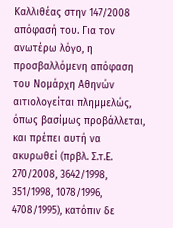Καλλιθέας στην 147/2008 απόφασή του. Για τον ανωτέρω λόγο, η προσβαλλόμενη απόφαση του Νομάρχη Αθηνών αιτιολογείται πλημμελώς, όπως βασίμως προβάλλεται, και πρέπει αυτή να ακυρωθεί (πρβλ. Σ.τ.Ε. 270/2008, 3642/1998, 351/1998, 1078/1996, 4708/1995), κατόπιν δε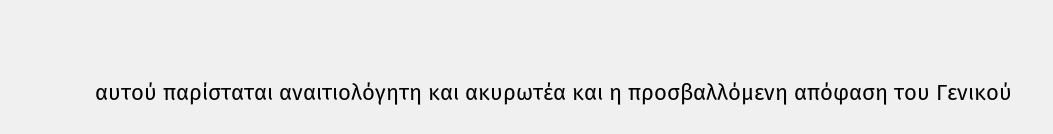αυτού παρίσταται αναιτιολόγητη και ακυρωτέα και η προσβαλλόμενη απόφαση του Γενικού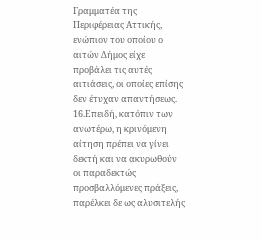Γραμματέα της Περιφέρειας Αττικής, ενώπιον του οποίου ο αιτών Δήμος είχε προβάλει τις αυτές αιτιάσεις, οι οποίες επίσης δεν έτυχαν απαντήσεως.
16.Επειδή, κατόπιν των ανωτέρω, η κρινόμενη αίτηση πρέπει να γίνει δεκτή και να ακυρωθούν οι παραδεκτώς προσβαλλόμενες πράξεις, παρέλκει δε ως αλυσιτελής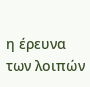η έρευνα των λοιπών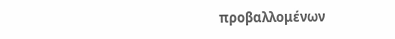προβαλλομένων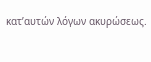κατ’αυτών λόγων ακυρώσεως.